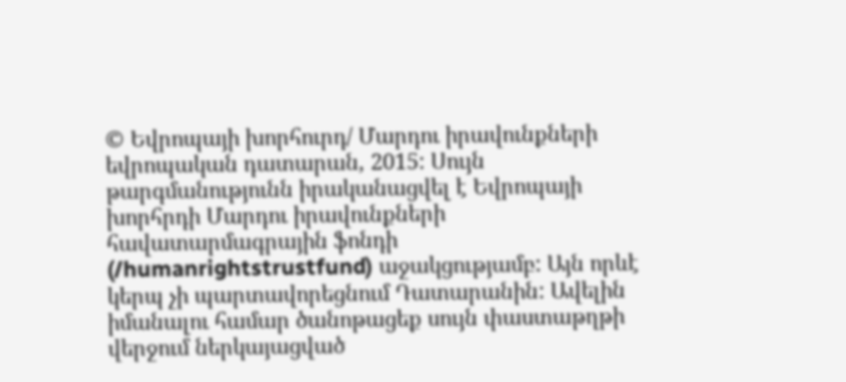© Եվրոպայի խորհուրդ/ Մարդու իրավունքների եվրոպական դատարան, 2015: Սույն թարգմանությունն իրականացվել է Եվրոպայի խորհրդի Մարդու իրավունքների հավատարմագրային ֆոնդի (/humanrightstrustfund) աջակցությամբ: Այն որևէ կերպ չի պարտավորեցնում Դատարանին: Ավելին իմանալու համար ծանոթացեք սույն փաստաթղթի վերջում ներկայացված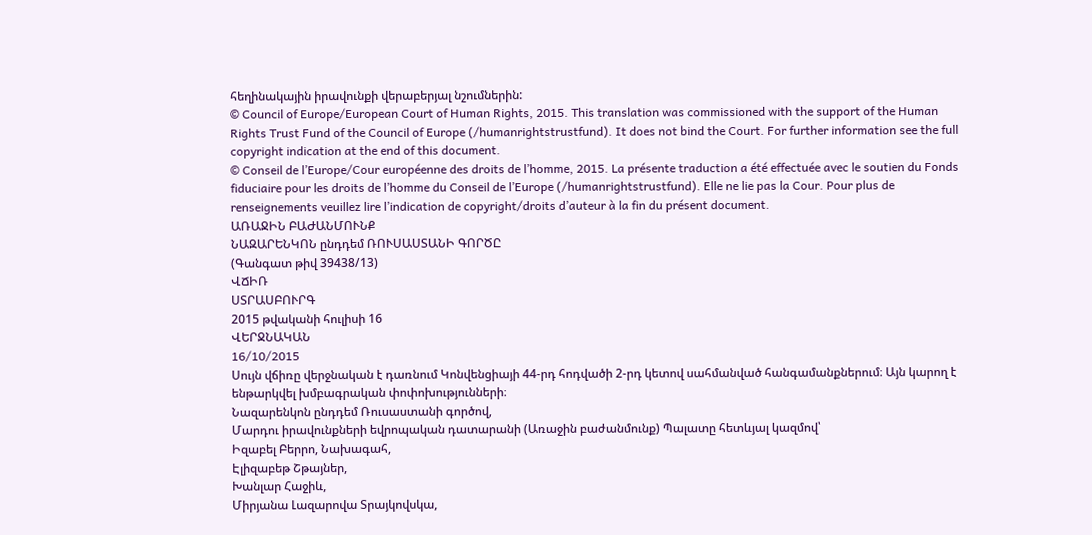հեղինակային իրավունքի վերաբերյալ նշումներին:
© Council of Europe/European Court of Human Rights, 2015. This translation was commissioned with the support of the Human Rights Trust Fund of the Council of Europe (/humanrightstrustfund). It does not bind the Court. For further information see the full copyright indication at the end of this document.
© Conseil de l’Europe/Cour européenne des droits de l’homme, 2015. La présente traduction a été effectuée avec le soutien du Fonds fiduciaire pour les droits de l’homme du Conseil de l’Europe (/humanrightstrustfund). Elle ne lie pas la Cour. Pour plus de renseignements veuillez lire l’indication de copyright/droits d’auteur à la fin du présent document.
ԱՌԱՋԻՆ ԲԱԺԱՆՄՈՒՆՔ
ՆԱԶԱՐԵՆԿՈՆ ընդդեմ ՌՈՒՍԱՍՏԱՆԻ ԳՈՐԾԸ
(Գանգատ թիվ 39438/13)
ՎՃԻՌ
ՍՏՐԱՍԲՈՒՐԳ
2015 թվականի հուլիսի 16
ՎԵՐՋՆԱԿԱՆ
16/10/2015
Սույն վճիռը վերջնական է դառնում Կոնվենցիայի 44-րդ հոդվածի 2-րդ կետով սահմանված հանգամանքներում։ Այն կարող է ենթարկվել խմբագրական փոփոխությունների։
Նազարենկոն ընդդեմ Ռուսաստանի գործով,
Մարդու իրավունքների եվրոպական դատարանի (Առաջին բաժանմունք) Պալատը հետևյալ կազմով՝
Իզաբել Բերրո, Նախագահ,
Էլիզաբեթ Շթայներ,
Խանլար Հաջիև,
Միրյանա Լազարովա Տրայկովսկա,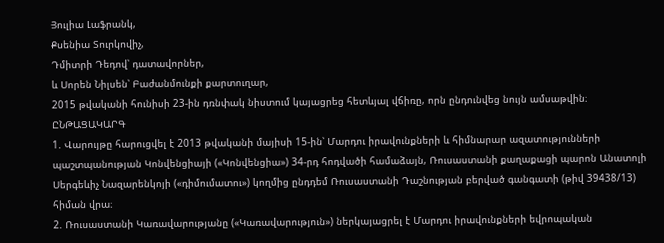Յուլիա Լաֆրանկ,
Քսենիա Տուրկովիչ,
Դմիտրի Դեդով՝ դատավորներ,
և Սորեն Նիլսեն՝ Բաժանմունքի քարտուղար,
2015 թվականի հունիսի 23-ին դռնփակ նիստում կայացրեց հետևյալ վճիռը, որն ընդունվեց նույն ամսաթվին։
ԸՆԹԱՑԱԿԱՐԳ
1. Վարույթը հարուցվել է 2013 թվականի մայիսի 15-ին՝ Մարդու իրավունքների և հիմնարար ազատությունների պաշտպանության Կոնվենցիայի («Կոնվենցիա») 34-րդ հոդվածի համաձայն, Ռուսաստանի քաղաքացի պարոն Անատոլի Սերգեևիչ Նազարենկոյի («դիմումատու») կողմից ընդդեմ Ռուսաստանի Դաշնության բերված գանգատի (թիվ 39438/13) հիման վրա։
2. Ռուսաստանի Կառավարությանը («Կառավարություն») ներկայացրել է Մարդու իրավունքների եվրոպական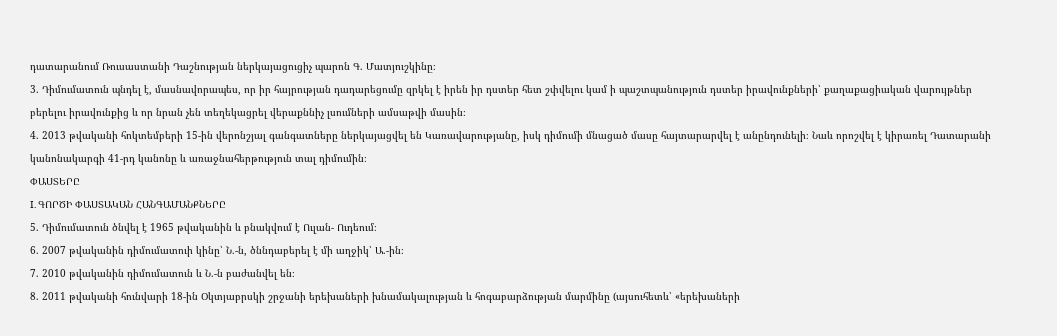դատարանում Ռուսաստանի Դաշնության ներկայացուցիչ պարոն Գ. Մատյուշկինը։
3. Դիմումատուն պնդել է, մասնավորապես, որ իր հայրության դադարեցումը զրկել է իրեն իր դստեր հետ շփվելու կամ ի պաշտպանություն դստեր իրավունքների՝ քաղաքացիական վարույթներ բերելու իրավունքից և որ նրան չեն տեղեկացրել վերաքննիչ լսումների ամսաթվի մասին։
4. 2013 թվականի հոկտեմբերի 15-ին վերոնշյալ գանգատները ներկայացվել են Կառավարությանը, իսկ դիմումի մնացած մասը հայտարարվել է անընդունելի։ Նաև որոշվել է կիրառել Դատարանի կանոնակարգի 41-րդ կանոնը և առաջնահերթություն տալ դիմումին։
ՓԱՍՏԵՐԸ
I. ԳՈՐԾԻ ՓԱՍՏԱԿԱՆ ՀԱՆԳԱՄԱՆՔՆԵՐԸ
5. Դիմումատուն ծնվել է 1965 թվականին և բնակվում է Ուլան- Ուդեում։
6. 2007 թվականին դիմումատուի կինը՝ Ն.-ն, ծննդաբերել է մի աղջիկ՝ Ա.-ին։
7. 2010 թվականին դիմումատուն և Ն.-ն բաժանվել են։
8. 2011 թվականի հունվարի 18-ին Օկտյաբրսկի շրջանի երեխաների խնամակալության և հոգաբարձության մարմինը (այսուհետև՝ «երեխաների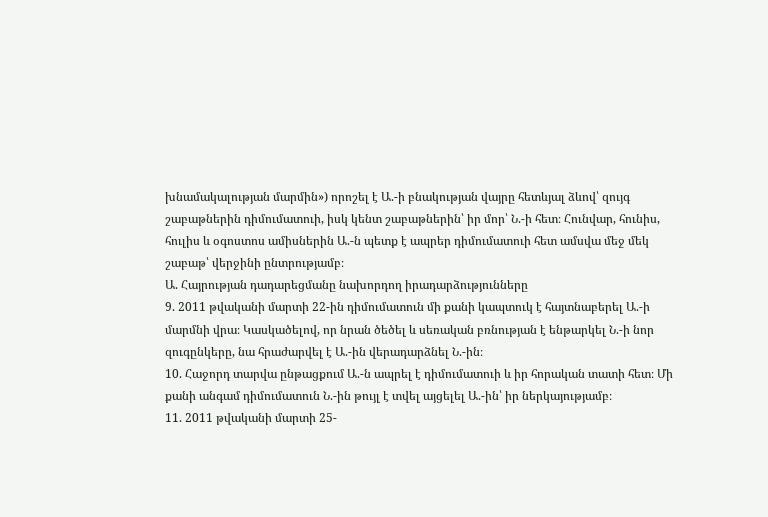խնամակալության մարմին») որոշել է Ա.-ի բնակության վայրը հետևյալ ձևով՝ զույգ շաբաթներին դիմումատուի, իսկ կենտ շաբաթներին՝ իր մոր՝ Ն.-ի հետ։ Հունվար, հունիս, հուլիս և օգոստոս ամիսներին Ա.-ն պետք է ապրեր դիմումատուի հետ ամսվա մեջ մեկ շաբաթ՝ վերջինի ընտրությամբ։
Ա. Հայրության դադարեցմանը նախորդող իրադարձությունները
9. 2011 թվականի մարտի 22-ին դիմումատուն մի քանի կապտուկ է հայտնաբերել Ա.-ի մարմնի վրա։ Կասկածելով, որ նրան ծեծել և սեռական բռնության է ենթարկել Ն.-ի նոր զուգընկերը, նա հրաժարվել է Ա.-ին վերադարձնել Ն.-ին։
10. Հաջորդ տարվա ընթացքում Ա.-ն ապրել է դիմումատուի և իր հորական տատի հետ։ Մի քանի անգամ դիմումատուն Ն.-ին թույլ է տվել այցելել Ա.-ին՝ իր ներկայությամբ։
11. 2011 թվականի մարտի 25-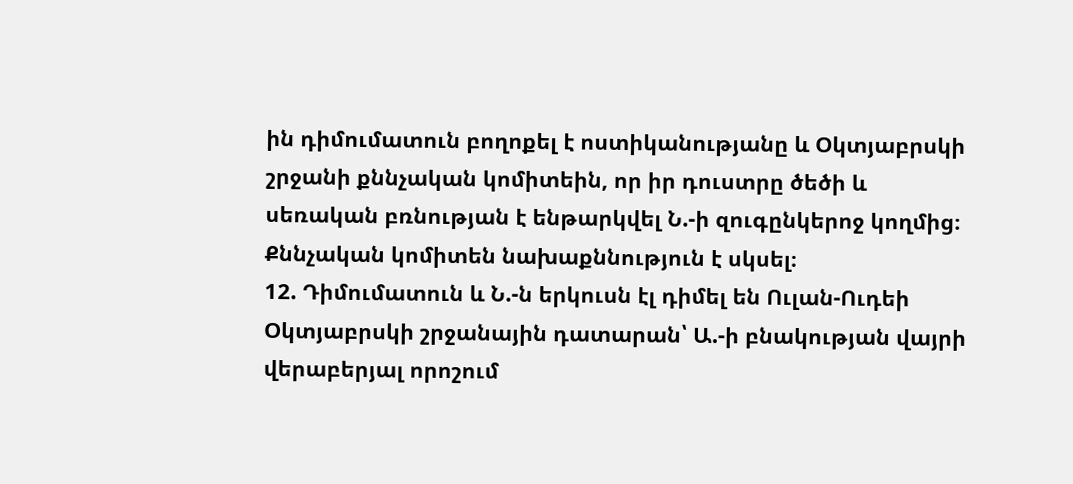ին դիմումատուն բողոքել է ոստիկանությանը և Օկտյաբրսկի շրջանի քննչական կոմիտեին, որ իր դուստրը ծեծի և սեռական բռնության է ենթարկվել Ն.-ի զուգընկերոջ կողմից։ Քննչական կոմիտեն նախաքննություն է սկսել։
12. Դիմումատուն և Ն.-ն երկուսն էլ դիմել են Ուլան-Ուդեի Օկտյաբրսկի շրջանային դատարան՝ Ա.-ի բնակության վայրի վերաբերյալ որոշում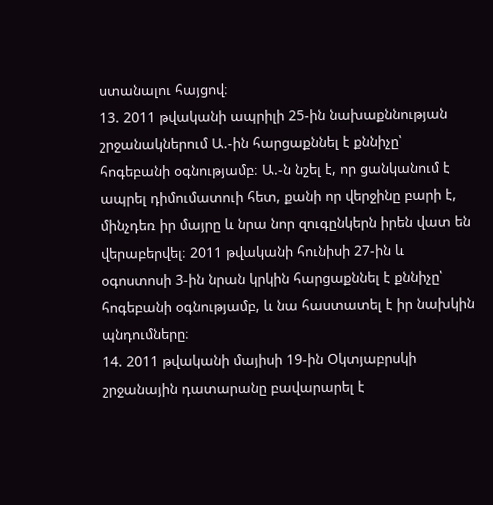ստանալու հայցով։
13. 2011 թվականի ապրիլի 25-ին նախաքննության շրջանակներում Ա.-ին հարցաքննել է քննիչը՝ հոգեբանի օգնությամբ։ Ա.-ն նշել է, որ ցանկանում է ապրել դիմումատուի հետ, քանի որ վերջինը բարի է, մինչդեռ իր մայրը և նրա նոր զուգընկերն իրեն վատ են վերաբերվել։ 2011 թվականի հունիսի 27-ին և օգոստոսի 3-ին նրան կրկին հարցաքննել է քննիչը՝ հոգեբանի օգնությամբ, և նա հաստատել է իր նախկին պնդումները։
14. 2011 թվականի մայիսի 19-ին Օկտյաբրսկի շրջանային դատարանը բավարարել է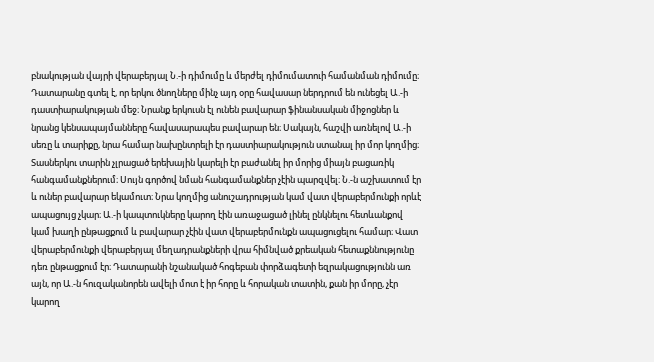բնակության վայրի վերաբերյալ Ն.-ի դիմումը և մերժել դիմումատուի համանման դիմումը։ Դատարանը գտել է, որ երկու ծնողները մինչ այդ օրը հավասար ներդրում են ունեցել Ա.-ի դաստիարակության մեջ։ Նրանք երկուսն էլ ունեն բավարար ֆինանսական միջոցներ և նրանց կենսապայմանները հավասարապես բավարար են։ Սակայն, հաշվի առնելով Ա.-ի սեռը և տարիքը, նրա համար նախընտրելի էր դաստիարակություն ստանալ իր մոր կողմից։ Տասներկու տարին չլրացած երեխային կարելի էր բաժանել իր մորից միայն բացառիկ հանգամանքներում։ Սույն գործով նման հանգամանքներ չէին պարզվել։ Ն.-ն աշխատում էր և ուներ բավարար եկամուտ։ Նրա կողմից անուշադրության կամ վատ վերաբերմունքի որևէ ապացույց չկար։ Ա.-ի կապտուկները կարող էին առաջացած լինել ընկնելու հետևանքով կամ խաղի ընթացքում և բավարար չէին վատ վերաբերմունքն ապացուցելու համար։ Վատ վերաբերմունքի վերաբերյալ մեղադրանքների վրա հիմնված քրեական հետաքննությունը դեռ ընթացքում էր։ Դատարանի նշանակած հոգեբան փորձագետի եզրակացությունն առ այն, որ Ա.-ն հուզականորեն ավելի մոտ է իր հորը և հորական տատին, քան իր մորը, չէր կարող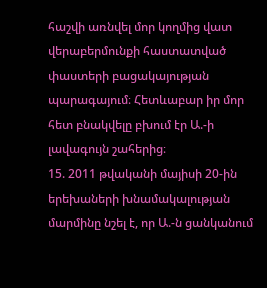հաշվի առնվել մոր կողմից վատ վերաբերմունքի հաստատված փաստերի բացակայության պարագայում։ Հետևաբար իր մոր հետ բնակվելը բխում էր Ա.-ի լավագույն շահերից։
15. 2011 թվականի մայիսի 20-ին երեխաների խնամակալության մարմինը նշել է, որ Ա.-ն ցանկանում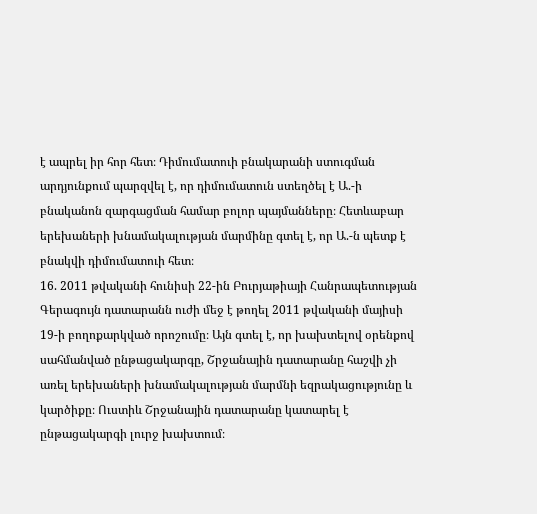է ապրել իր հոր հետ։ Դիմումատուի բնակարանի ստուգման արդյունքում պարզվել է, որ դիմումատուն ստեղծել է Ա.-ի բնականոն զարգացման համար բոլոր պայմանները։ Հետևաբար երեխաների խնամակալության մարմինը գտել է, որ Ա.-ն պետք է բնակվի դիմումատուի հետ։
16. 2011 թվականի հունիսի 22-ին Բուրյաթիայի Հանրապետության Գերագույն դատարանն ուժի մեջ է թողել 2011 թվականի մայիսի 19-ի բողոքարկված որոշումը։ Այն գտել է, որ խախտելով օրենքով սահմանված ընթացակարգը, Շրջանային դատարանը հաշվի չի առել երեխաների խնամակալության մարմնի եզրակացությունը և կարծիքը։ Ուստիև Շրջանային դատարանը կատարել է ընթացակարգի լուրջ խախտում։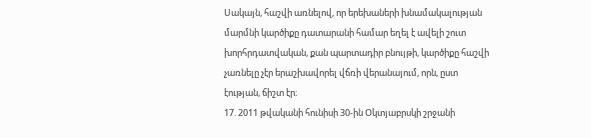Սակայն, հաշվի առնելով, որ երեխաների խնամակալության մարմնի կարծիքը դատարանի համար եղել է ավելի շուտ խորհրդատվական, քան պարտադիր բնույթի, կարծիքը հաշվի չառնելը չէր երաշխավորել վճռի վերանայում, որն, ըստ էության, ճիշտ էր։
17. 2011 թվականի հունիսի 30-ին Օկտյաբրսկի շրջանի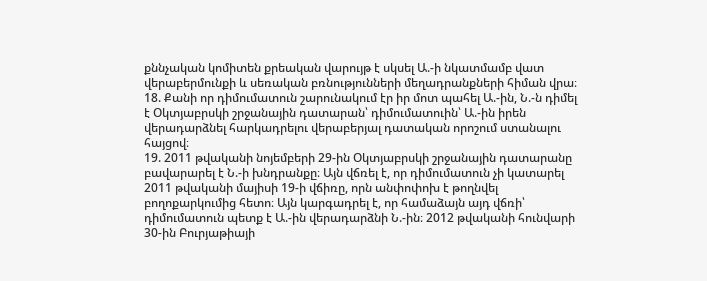քննչական կոմիտեն քրեական վարույթ է սկսել Ա.-ի նկատմամբ վատ վերաբերմունքի և սեռական բռնությունների մեղադրանքների հիման վրա։
18. Քանի որ դիմումատուն շարունակում էր իր մոտ պահել Ա.-ին, Ն.-ն դիմել է Օկտյաբրսկի շրջանային դատարան՝ դիմումատուին՝ Ա.-ին իրեն վերադարձնել հարկադրելու վերաբերյալ դատական որոշում ստանալու հայցով։
19. 2011 թվականի նոյեմբերի 29-ին Օկտյաբրսկի շրջանային դատարանը բավարարել է Ն.-ի խնդրանքը։ Այն վճռել է, որ դիմումատուն չի կատարել 2011 թվականի մայիսի 19-ի վճիռը, որն անփոփոխ է թողնվել բողոքարկումից հետո։ Այն կարգադրել է, որ համաձայն այդ վճռի՝ դիմումատուն պետք է Ա.-ին վերադարձնի Ն.-ին։ 2012 թվականի հունվարի 30-ին Բուրյաթիայի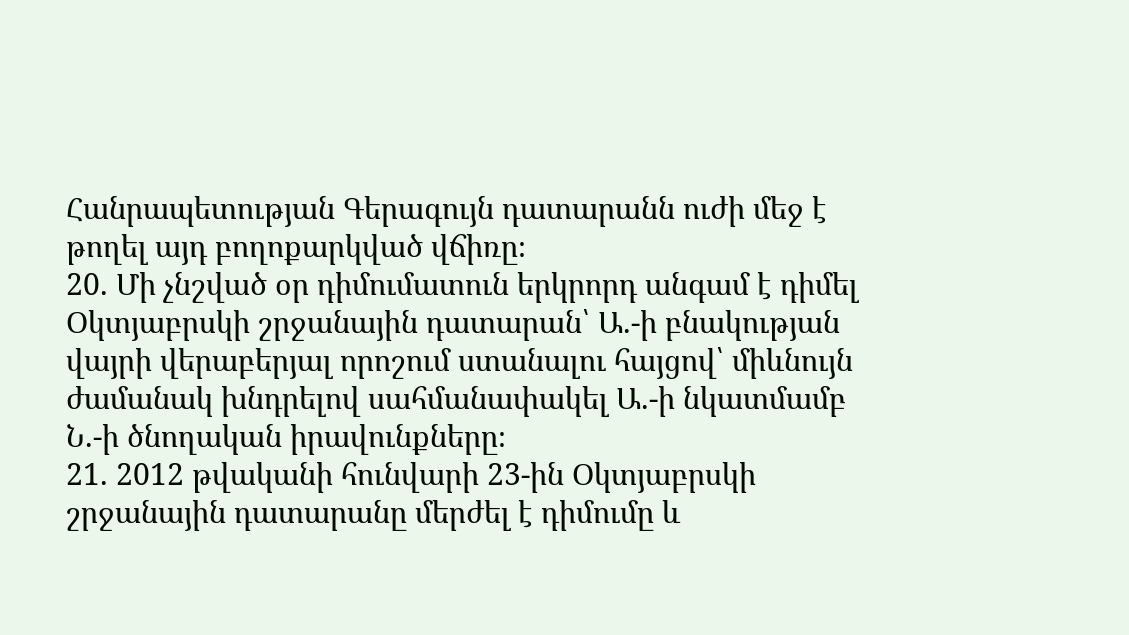Հանրապետության Գերագույն դատարանն ուժի մեջ է թողել այդ բողոքարկված վճիռը։
20. Մի չնշված օր դիմումատուն երկրորդ անգամ է դիմել Օկտյաբրսկի շրջանային դատարան՝ Ա.-ի բնակության վայրի վերաբերյալ որոշում ստանալու հայցով՝ միևնույն ժամանակ խնդրելով սահմանափակել Ա.-ի նկատմամբ Ն.-ի ծնողական իրավունքները։
21. 2012 թվականի հունվարի 23-ին Օկտյաբրսկի շրջանային դատարանը մերժել է դիմումը և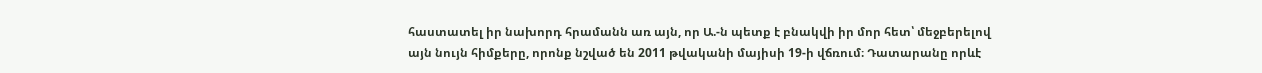հաստատել իր նախորդ հրամանն առ այն, որ Ա.-ն պետք է բնակվի իր մոր հետ՝ մեջբերելով այն նույն հիմքերը, որոնք նշված են 2011 թվականի մայիսի 19-ի վճռում։ Դատարանը որևէ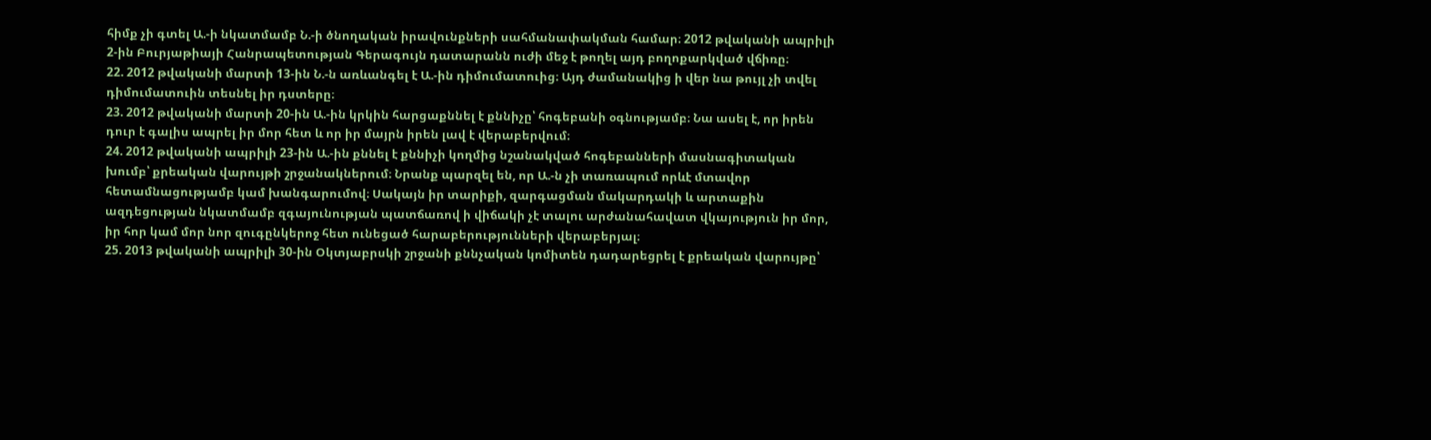հիմք չի գտել Ա.-ի նկատմամբ Ն.-ի ծնողական իրավունքների սահմանափակման համար։ 2012 թվականի ապրիլի 2-ին Բուրյաթիայի Հանրապետության Գերագույն դատարանն ուժի մեջ է թողել այդ բողոքարկված վճիռը։
22. 2012 թվականի մարտի 13-ին Ն.-ն առևանգել է Ա.-ին դիմումատուից։ Այդ ժամանակից ի վեր նա թույլ չի տվել դիմումատուին տեսնել իր դստերը։
23. 2012 թվականի մարտի 20-ին Ա.-ին կրկին հարցաքննել է քննիչը՝ հոգեբանի օգնությամբ։ Նա ասել է, որ իրեն դուր է գալիս ապրել իր մոր հետ և որ իր մայրն իրեն լավ է վերաբերվում։
24. 2012 թվականի ապրիլի 23-ին Ա.-ին քննել է քննիչի կողմից նշանակված հոգեբանների մասնագիտական խումբ՝ քրեական վարույթի շրջանակներում։ Նրանք պարզել են, որ Ա.-ն չի տառապում որևէ մտավոր հետամնացությամբ կամ խանգարումով։ Սակայն իր տարիքի, զարգացման մակարդակի և արտաքին ազդեցության նկատմամբ զգայունության պատճառով ի վիճակի չէ տալու արժանահավատ վկայություն իր մոր, իր հոր կամ մոր նոր զուգընկերոջ հետ ունեցած հարաբերությունների վերաբերյալ։
25. 2013 թվականի ապրիլի 30-ին Օկտյաբրսկի շրջանի քննչական կոմիտեն դադարեցրել է քրեական վարույթը՝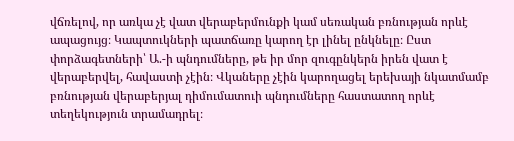վճռելով, որ առկա չէ վատ վերաբերմունքի կամ սեռական բռնության որևէ ապացույց։ Կապտուկների պատճառը կարող էր լինել ընկնելը։ Ըստ փորձագետների՝ Ա.-ի պնդումները, թե իր մոր զուգընկերն իրեն վատ է վերաբերվել, հավաստի չէին։ Վկաները չէին կարողացել երեխայի նկատմամբ բռնության վերաբերյալ դիմումատուի պնդումները հաստատող որևէ տեղեկություն տրամադրել։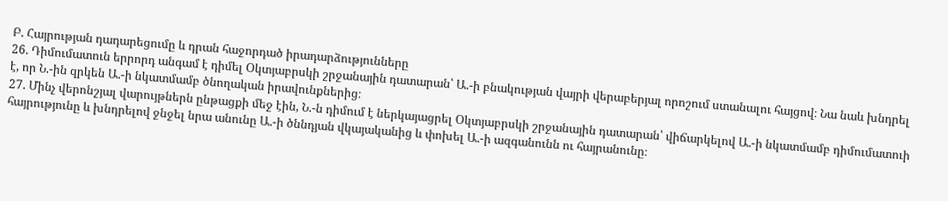Բ. Հայրության դադարեցումը և դրան հաջորդած իրադարձությունները
26. Դիմումատուն երրորդ անգամ է դիմել Օկտյաբրսկի շրջանային դատարան՝ Ա.-ի բնակության վայրի վերաբերյալ որոշում ստանալու հայցով։ Նա նաև խնդրել է, որ Ն.-ին զրկեն Ա.-ի նկատմամբ ծնողական իրավունքներից։
27. Մինչ վերոնշյալ վարույթներն ընթացքի մեջ էին, Ն.-ն դիմում է ներկայացրել Օկտյաբրսկի շրջանային դատարան՝ վիճարկելով Ա.-ի նկատմամբ դիմումատուի հայրությունը և խնդրելով ջնջել նրա անունը Ա.-ի ծննդյան վկայականից և փոխել Ա.-ի ազգանունն ու հայրանունը։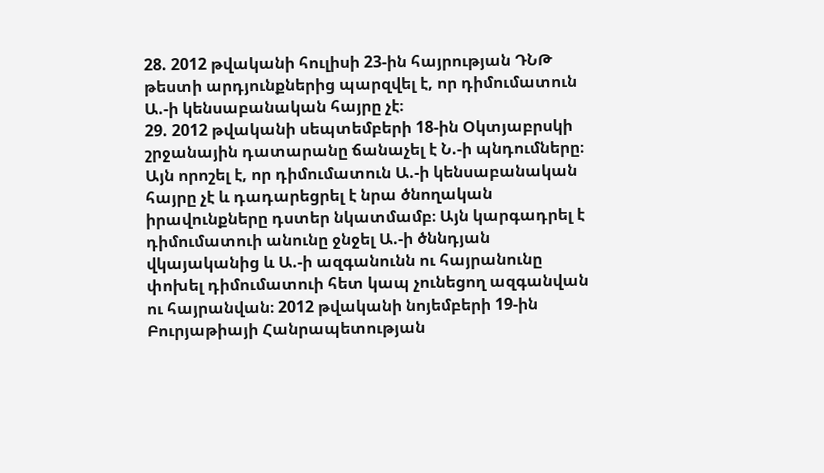28. 2012 թվականի հուլիսի 23-ին հայրության ԴՆԹ թեստի արդյունքներից պարզվել է, որ դիմումատուն Ա.-ի կենսաբանական հայրը չէ։
29. 2012 թվականի սեպտեմբերի 18-ին Օկտյաբրսկի շրջանային դատարանը ճանաչել է Ն.-ի պնդումները։ Այն որոշել է, որ դիմումատուն Ա.-ի կենսաբանական հայրը չէ և դադարեցրել է նրա ծնողական իրավունքները դստեր նկատմամբ։ Այն կարգադրել է դիմումատուի անունը ջնջել Ա.-ի ծննդյան վկայականից և Ա.-ի ազգանունն ու հայրանունը փոխել դիմումատուի հետ կապ չունեցող ազգանվան ու հայրանվան։ 2012 թվականի նոյեմբերի 19-ին Բուրյաթիայի Հանրապետության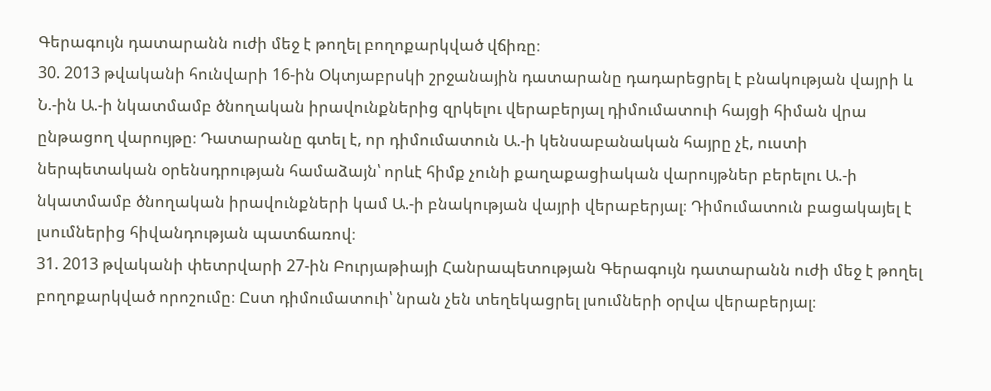Գերագույն դատարանն ուժի մեջ է թողել բողոքարկված վճիռը։
30. 2013 թվականի հունվարի 16-ին Օկտյաբրսկի շրջանային դատարանը դադարեցրել է բնակության վայրի և Ն.-ին Ա.-ի նկատմամբ ծնողական իրավունքներից զրկելու վերաբերյալ դիմումատուի հայցի հիման վրա ընթացող վարույթը։ Դատարանը գտել է, որ դիմումատուն Ա.-ի կենսաբանական հայրը չէ, ուստի ներպետական օրենսդրության համաձայն՝ որևէ հիմք չունի քաղաքացիական վարույթներ բերելու Ա.-ի նկատմամբ ծնողական իրավունքների կամ Ա.-ի բնակության վայրի վերաբերյալ։ Դիմումատուն բացակայել է լսումներից հիվանդության պատճառով։
31. 2013 թվականի փետրվարի 27-ին Բուրյաթիայի Հանրապետության Գերագույն դատարանն ուժի մեջ է թողել բողոքարկված որոշումը։ Ըստ դիմումատուի՝ նրան չեն տեղեկացրել լսումների օրվա վերաբերյալ։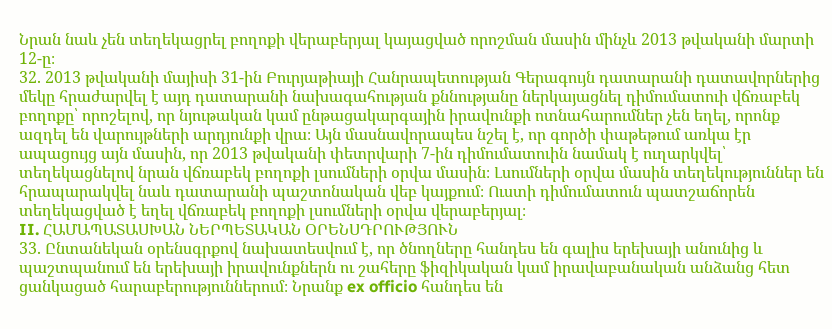Նրան նաև չեն տեղեկացրել բողոքի վերաբերյալ կայացված որոշման մասին մինչև 2013 թվականի մարտի 12-ը։
32. 2013 թվականի մայիսի 31-ին Բուրյաթիայի Հանրապետության Գերագույն դատարանի դատավորներից մեկը հրաժարվել է այդ դատարանի նախագահության քննությանը ներկայացնել դիմումատուի վճռաբեկ բողոքը՝ որոշելով, որ նյութական կամ ընթացակարգային իրավունքի ոտնահարումներ չեն եղել, որոնք ազդել են վարույթների արդյունքի վրա։ Այն մասնավորապես նշել է, որ գործի փաթեթում առկա էր ապացույց այն մասին, որ 2013 թվականի փետրվարի 7-ին դիմումատուին նամակ է ուղարկվել՝ տեղեկացնելով նրան վճռաբեկ բողոքի լսումների օրվա մասին։ Լսումների օրվա մասին տեղեկություններ են հրապարակվել նաև դատարանի պաշտոնական վեբ կայքում։ Ուստի դիմումատուն պատշաճորեն տեղեկացված է եղել վճռաբեկ բողոքի լսումների օրվա վերաբերյալ։
II. ՀԱՄԱՊԱՏԱՍԽԱՆ ՆԵՐՊԵՏԱԿԱՆ ՕՐԵՆՍԴՐՈՒԹՅՈՒՆ
33. Ընտանեկան օրենսգրքով նախատեսվում է, որ ծնողները հանդես են գալիս երեխայի անունից և պաշտպանում են երեխայի իրավունքներն ու շահերը ֆիզիկական կամ իրավաբանական անձանց հետ ցանկացած հարաբերություններում։ Նրանք ex officio հանդես են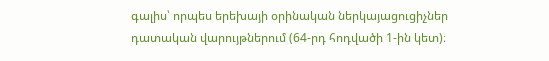գալիս՝ որպես երեխայի օրինական ներկայացուցիչներ դատական վարույթներում (64-րդ հոդվածի 1-ին կետ)։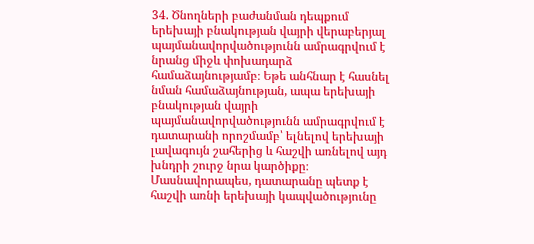34. Ծնողների բաժանման դեպքում երեխայի բնակության վայրի վերաբերյալ պայմանավորվածությունն ամրագրվում է նրանց միջև փոխադարձ համաձայնությամբ։ Եթե անհնար է հասնել նման համաձայնության, ապա երեխայի բնակության վայրի պայմանավորվածությունն ամրագրվում է դատարանի որոշմամբ՝ ելնելով երեխայի լավագույն շահերից և հաշվի առնելով այդ խնդրի շուրջ նրա կարծիքը։ Մասնավորապես, դատարանը պետք է հաշվի առնի երեխայի կապվածությունը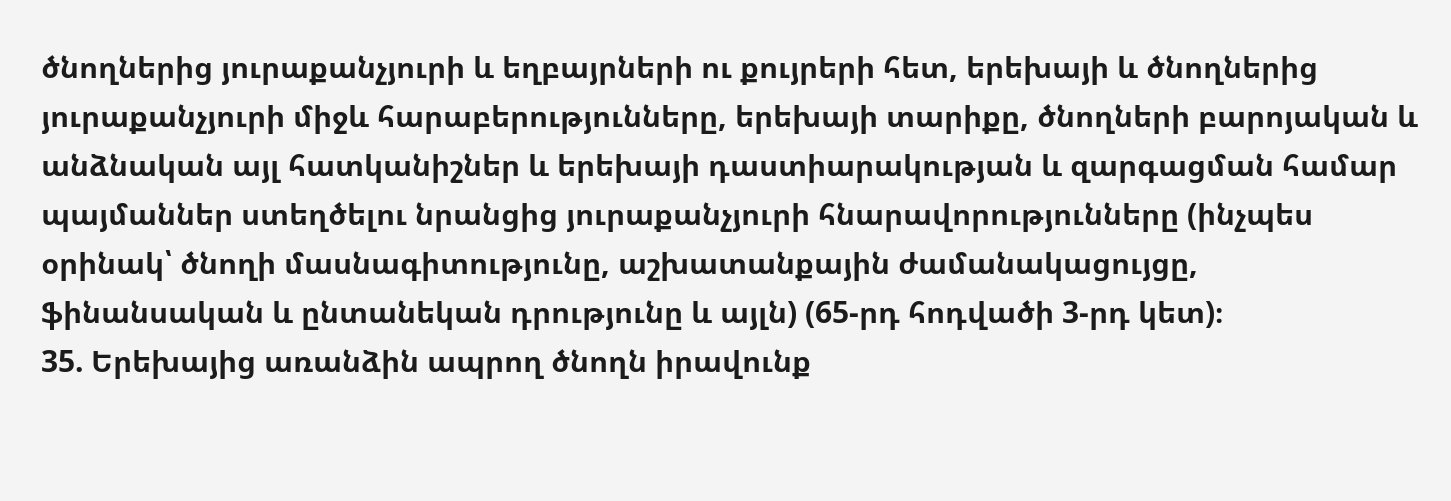ծնողներից յուրաքանչյուրի և եղբայրների ու քույրերի հետ, երեխայի և ծնողներից յուրաքանչյուրի միջև հարաբերությունները, երեխայի տարիքը, ծնողների բարոյական և անձնական այլ հատկանիշներ և երեխայի դաստիարակության և զարգացման համար պայմաններ ստեղծելու նրանցից յուրաքանչյուրի հնարավորությունները (ինչպես օրինակ՝ ծնողի մասնագիտությունը, աշխատանքային ժամանակացույցը, ֆինանսական և ընտանեկան դրությունը և այլն) (65-րդ հոդվածի 3-րդ կետ)։
35. Երեխայից առանձին ապրող ծնողն իրավունք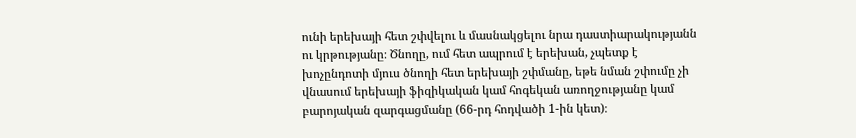ունի երեխայի հետ շփվելու և մասնակցելու նրա դաստիարակությանն ու կրթությանը։ Ծնողը, ում հետ ապրում է երեխան, չպետք է խոչընդոտի մյուս ծնողի հետ երեխայի շփմանը, եթե նման շփումը չի վնասում երեխայի ֆիզիկական կամ հոգեկան առողջությանը կամ բարոյական զարգացմանը (66-րդ հոդվածի 1-ին կետ)։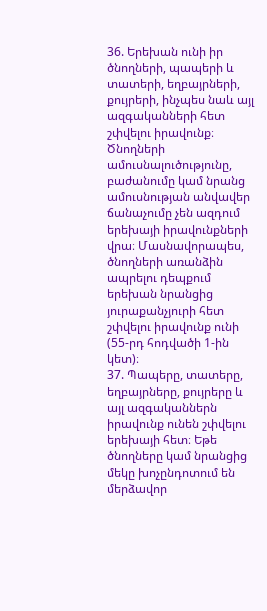36. Երեխան ունի իր ծնողների, պապերի և տատերի, եղբայրների, քույրերի, ինչպես նաև այլ ազգականների հետ շփվելու իրավունք։ Ծնողների ամուսնալուծությունը, բաժանումը կամ նրանց ամուսնության անվավեր ճանաչումը չեն ազդում երեխայի իրավունքների վրա։ Մասնավորապես, ծնողների առանձին ապրելու դեպքում երեխան նրանցից յուրաքանչյուրի հետ շփվելու իրավունք ունի (55-րդ հոդվածի 1-ին կետ)։
37. Պապերը, տատերը, եղբայրները, քույրերը և այլ ազգականներն իրավունք ունեն շփվելու երեխայի հետ։ Եթե ծնողները կամ նրանցից մեկը խոչընդոտում են մերձավոր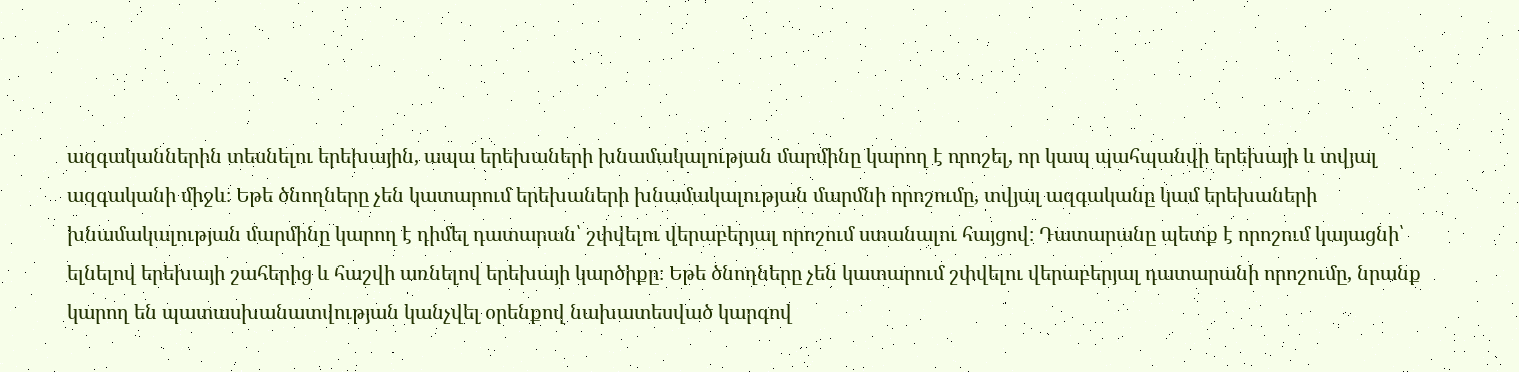ազգականներին տեսնելու երեխային, ապա երեխաների խնամակալության մարմինը կարող է որոշել, որ կապ պահպանվի երեխայի և տվյալ ազգականի միջև։ Եթե ծնողները չեն կատարում երեխաների խնամակալության մարմնի որոշումը, տվյալ ազգականը կամ երեխաների խնամակալության մարմինը կարող է դիմել դատարան՝ շփվելու վերաբերյալ որոշում ստանալու հայցով։ Դատարանը պետք է որոշում կայացնի՝ ելնելով երեխայի շահերից և հաշվի առնելով երեխայի կարծիքը։ Եթե ծնողները չեն կատարում շփվելու վերաբերյալ դատարանի որոշումը, նրանք կարող են պատասխանատվության կանչվել օրենքով նախատեսված կարգով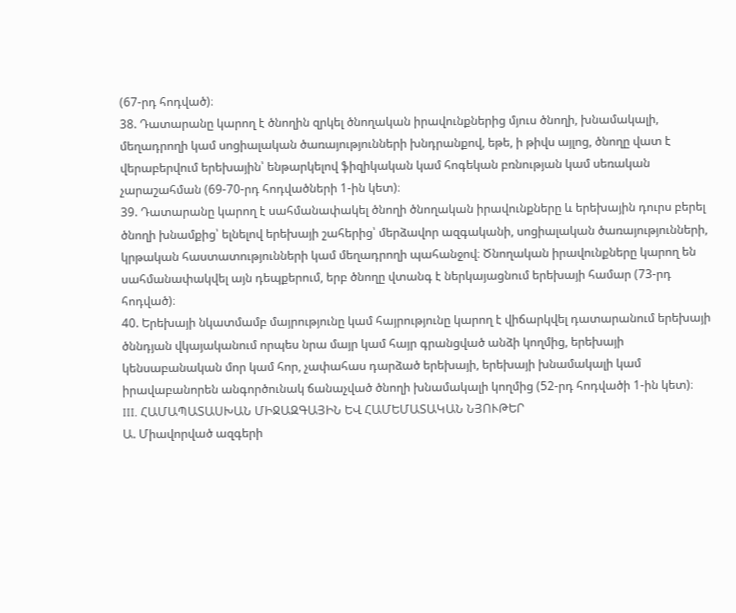(67-րդ հոդված)։
38. Դատարանը կարող է ծնողին զրկել ծնողական իրավունքներից մյուս ծնողի, խնամակալի, մեղադրողի կամ սոցիալական ծառայությունների խնդրանքով, եթե, ի թիվս այլոց, ծնողը վատ է վերաբերվում երեխային՝ ենթարկելով ֆիզիկական կամ հոգեկան բռնության կամ սեռական չարաշահման (69-70-րդ հոդվածների 1-ին կետ)։
39. Դատարանը կարող է սահմանափակել ծնողի ծնողական իրավունքները և երեխային դուրս բերել ծնողի խնամքից՝ ելնելով երեխայի շահերից՝ մերձավոր ազգականի, սոցիալական ծառայությունների, կրթական հաստատությունների կամ մեղադրողի պահանջով։ Ծնողական իրավունքները կարող են սահմանափակվել այն դեպքերում, երբ ծնողը վտանգ է ներկայացնում երեխայի համար (73-րդ հոդված)։
40. Երեխայի նկատմամբ մայրությունը կամ հայրությունը կարող է վիճարկվել դատարանում երեխայի ծննդյան վկայականում որպես նրա մայր կամ հայր գրանցված անձի կողմից, երեխայի կենսաբանական մոր կամ հոր, չափահաս դարձած երեխայի, երեխայի խնամակալի կամ իրավաբանորեն անգործունակ ճանաչված ծնողի խնամակալի կողմից (52-րդ հոդվածի 1-ին կետ)։
III. ՀԱՄԱՊԱՏԱՍԽԱՆ ՄԻՋԱԶԳԱՅԻՆ ԵՎ ՀԱՄԵՄԱՏԱԿԱՆ ՆՅՈՒԹԵՐ
Ա. Միավորված ազգերի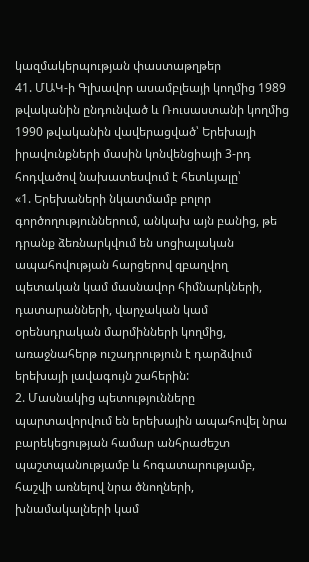կազմակերպության փաստաթղթեր
41. ՄԱԿ-ի Գլխավոր ասամբլեայի կողմից 1989 թվականին ընդունված և Ռուսաստանի կողմից 1990 թվականին վավերացված՝ Երեխայի իրավունքների մասին կոնվենցիայի 3-րդ հոդվածով նախատեսվում է հետևյալը՝
«1. Երեխաների նկատմամբ բոլոր գործողություններում, անկախ այն բանից, թե դրանք ձեռնարկվում են սոցիալական ապահովության հարցերով զբաղվող պետական կամ մասնավոր հիմնարկների, դատարանների, վարչական կամ օրենսդրական մարմինների կողմից, առաջնահերթ ուշադրություն է դարձվում երեխայի լավագույն շահերին:
2. Մասնակից պետությունները պարտավորվում են երեխային ապահովել նրա բարեկեցության համար անհրաժեշտ պաշտպանությամբ և հոգատարությամբ, հաշվի առնելով նրա ծնողների, խնամակալների կամ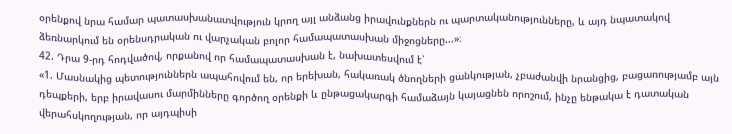օրենքով նրա համար պատասխանատվություն կրող այլ անձանց իրավունքներն ու պարտականությունները, և այդ նպատակով ձեռնարկում են օրենսդրական ու վարչական բոլոր համապատասխան միջոցները...»։
42. Դրա 9-րդ հոդվածով, որքանով որ համապատասխան է, նախատեսվում է՝
«1. Մասնակից պետություններն ապահովում են, որ երեխան, հակառակ ծնողների ցանկության, չբաժանվի նրանցից, բացառությամբ այն դեպքերի, երբ իրավասու մարմինները գործող օրենքի և ընթացակարգի համաձայն կայացնեն որոշում, ինչը ենթակա է դատական վերահսկողության, որ այդպիսի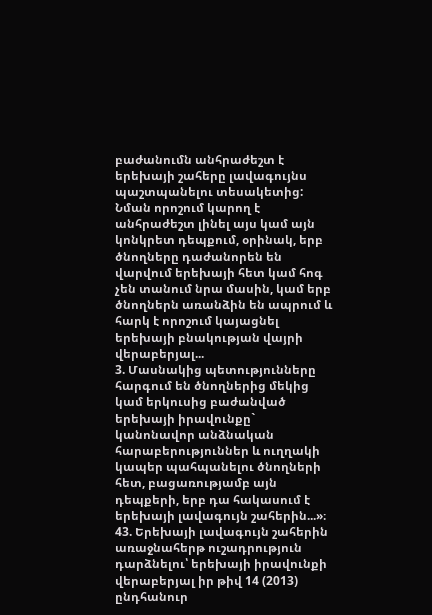բաժանումն անհրաժեշտ է երեխայի շահերը լավագույնս պաշտպանելու տեսակետից: Նման որոշում կարող է անհրաժեշտ լինել այս կամ այն կոնկրետ դեպքում, օրինակ, երբ ծնողները դաժանորեն են վարվում երեխայի հետ կամ հոգ չեն տանում նրա մասին, կամ երբ ծնողներն առանձին են ապրում և հարկ է որոշում կայացնել երեխայի բնակության վայրի վերաբերյալ...
3. Մասնակից պետությունները հարգում են ծնողներից մեկից կամ երկուսից բաժանված երեխայի իրավունքը` կանոնավոր անձնական հարաբերություններ և ուղղակի կապեր պահպանելու ծնողների հետ, բացառությամբ այն դեպքերի, երբ դա հակասում է երեխայի լավագույն շահերին...»։
43. Երեխայի լավագույն շահերին առաջնահերթ ուշադրություն դարձնելու՝ երեխայի իրավունքի վերաբերյալ իր թիվ 14 (2013) ընդհանուր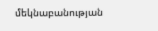մեկնաբանության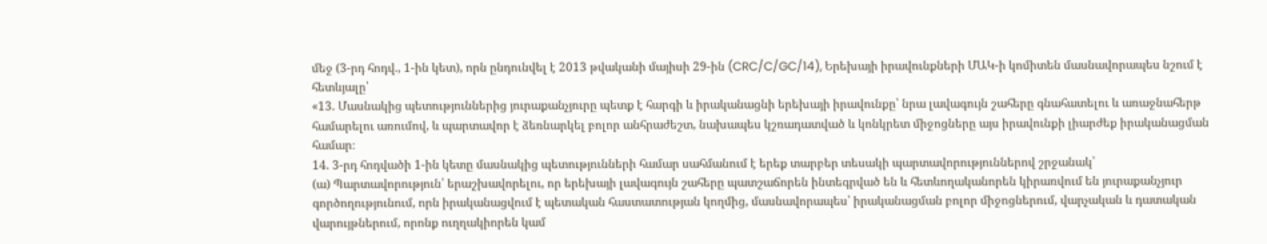մեջ (3-րդ հոդվ., 1-ին կետ), որն ընդունվել է 2013 թվականի մայիսի 29-ին (CRC/C/GC/14), Երեխայի իրավունքների ՄԱԿ-ի կոմիտեն մասնավորապես նշում է հետևյալը՝
«13. Մասնակից պետություններից յուրաքանչյուրը պետք է հարգի և իրականացնի երեխայի իրավունքը՝ նրա լավագույն շահերը գնահատելու և առաջնահերթ համարելու առումով, և պարտավոր է ձեռնարկել բոլոր անհրաժեշտ, նախապես կշռադատված և կոնկրետ միջոցները այս իրավունքի լիարժեք իրականացման համար։
14. 3-րդ հոդվածի 1-ին կետը մասնակից պետությունների համար սահմանում է երեք տարբեր տեսակի պարտավորություններով շրջանակ՝
(ա) Պարտավորություն՝ երաշխավորելու, որ երեխայի լավագույն շահերը պատշաճորեն ինտեգրված են և հետևողականորեն կիրառվում են յուրաքանչյուր գործողությունում, որն իրականացվում է պետական հաստատության կողմից, մասնավորապես՝ իրականացման բոլոր միջոցներում, վարչական և դատական վարույթներում, որոնք ուղղակիորեն կամ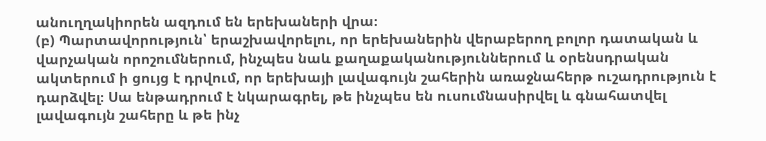անուղղակիորեն ազդում են երեխաների վրա։
(բ) Պարտավորություն՝ երաշխավորելու, որ երեխաներին վերաբերող բոլոր դատական և վարչական որոշումներում, ինչպես նաև քաղաքականություններում և օրենսդրական ակտերում ի ցույց է դրվում, որ երեխայի լավագույն շահերին առաջնահերթ ուշադրություն է դարձվել։ Սա ենթադրում է նկարագրել, թե ինչպես են ուսումնասիրվել և գնահատվել լավագույն շահերը և թե ինչ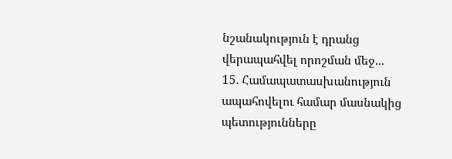նշանակություն է դրանց վերապահվել որոշման մեջ...
15. Համապատասխանություն ապահովելու համար մասնակից պետությունները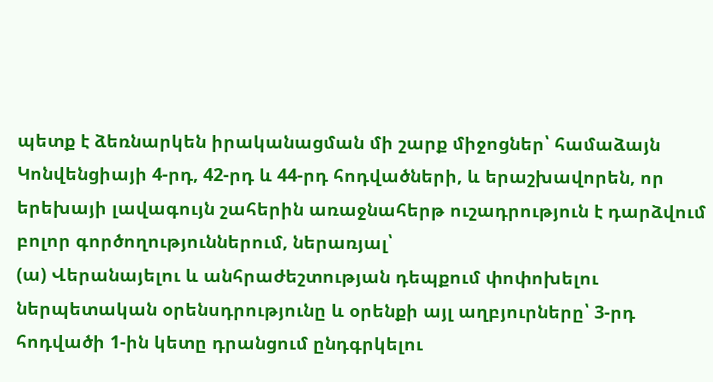պետք է ձեռնարկեն իրականացման մի շարք միջոցներ՝ համաձայն Կոնվենցիայի 4-րդ, 42-րդ և 44-րդ հոդվածների, և երաշխավորեն, որ երեխայի լավագույն շահերին առաջնահերթ ուշադրություն է դարձվում բոլոր գործողություններում, ներառյալ՝
(ա) Վերանայելու և անհրաժեշտության դեպքում փոփոխելու ներպետական օրենսդրությունը և օրենքի այլ աղբյուրները՝ 3-րդ հոդվածի 1-ին կետը դրանցում ընդգրկելու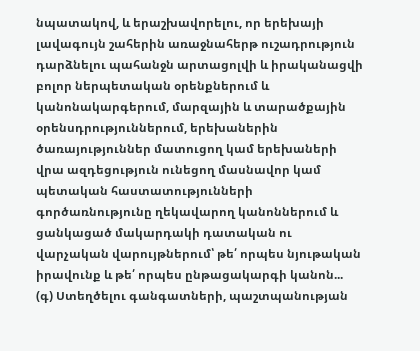նպատակով, և երաշխավորելու, որ երեխայի լավագույն շահերին առաջնահերթ ուշադրություն դարձնելու պահանջն արտացոլվի և իրականացվի բոլոր ներպետական օրենքներում և կանոնակարգերում, մարզային և տարածքային օրենսդրություններում, երեխաներին ծառայություններ մատուցող կամ երեխաների վրա ազդեցություն ունեցող մասնավոր կամ պետական հաստատությունների գործառնությունը ղեկավարող կանոններում և ցանկացած մակարդակի դատական ու վարչական վարույթներում՝ թե՛ որպես նյութական իրավունք և թե՛ որպես ընթացակարգի կանոն...
(գ) Ստեղծելու գանգատների, պաշտպանության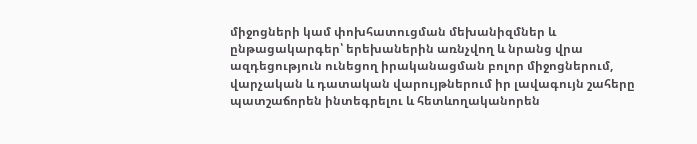միջոցների կամ փոխհատուցման մեխանիզմներ և ընթացակարգեր՝ երեխաներին առնչվող և նրանց վրա ազդեցություն ունեցող իրականացման բոլոր միջոցներում, վարչական և դատական վարույթներում իր լավագույն շահերը պատշաճորեն ինտեգրելու և հետևողականորեն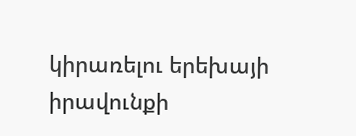կիրառելու երեխայի իրավունքի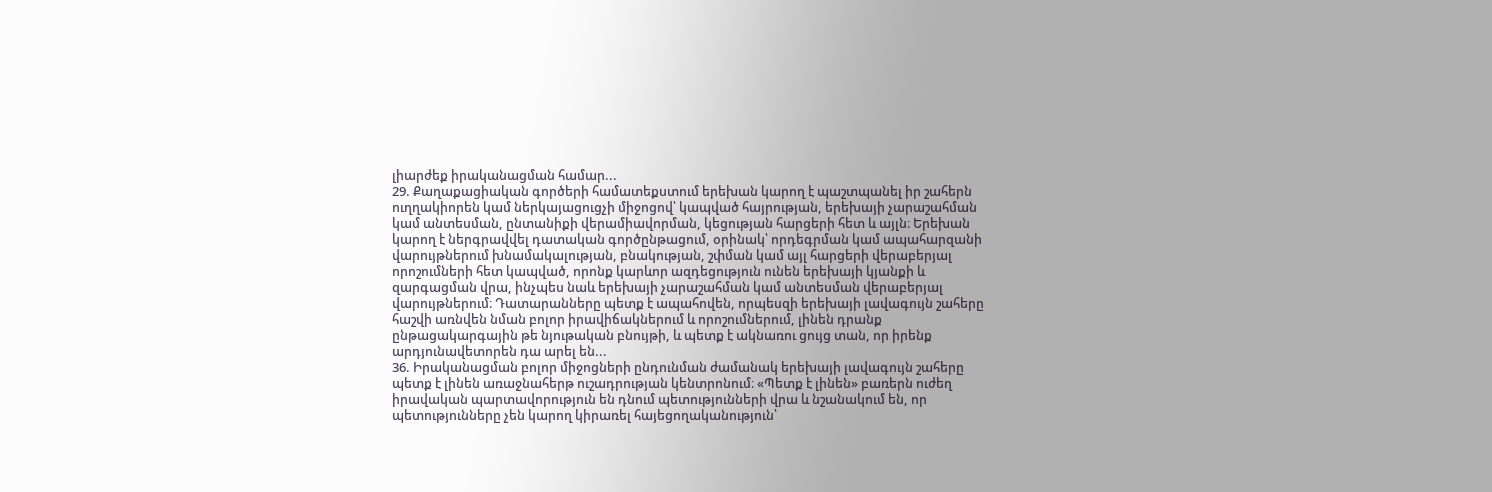լիարժեք իրականացման համար...
29. Քաղաքացիական գործերի համատեքստում երեխան կարող է պաշտպանել իր շահերն ուղղակիորեն կամ ներկայացուցչի միջոցով՝ կապված հայրության, երեխայի չարաշահման կամ անտեսման, ընտանիքի վերամիավորման, կեցության հարցերի հետ և այլն։ Երեխան կարող է ներգրավվել դատական գործընթացում, օրինակ՝ որդեգրման կամ ապահարզանի վարույթներում խնամակալության, բնակության, շփման կամ այլ հարցերի վերաբերյալ որոշումների հետ կապված, որոնք կարևոր ազդեցություն ունեն երեխայի կյանքի և զարգացման վրա, ինչպես նաև երեխայի չարաշահման կամ անտեսման վերաբերյալ վարույթներում։ Դատարանները պետք է ապահովեն, որպեսզի երեխայի լավագույն շահերը հաշվի առնվեն նման բոլոր իրավիճակներում և որոշումներում, լինեն դրանք ընթացակարգային թե նյութական բնույթի, և պետք է ակնառու ցույց տան, որ իրենք արդյունավետորեն դա արել են...
36. Իրականացման բոլոր միջոցների ընդունման ժամանակ երեխայի լավագույն շահերը պետք է լինեն առաջնահերթ ուշադրության կենտրոնում։ «Պետք է լինեն» բառերն ուժեղ իրավական պարտավորություն են դնում պետությունների վրա և նշանակում են, որ պետությունները չեն կարող կիրառել հայեցողականություն՝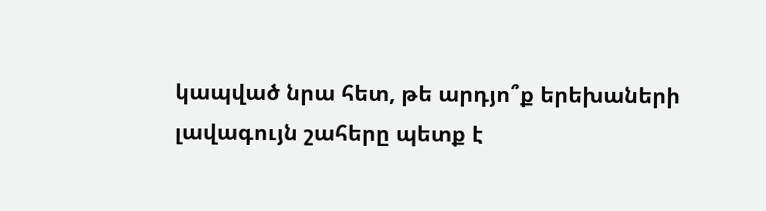կապված նրա հետ, թե արդյո՞ք երեխաների լավագույն շահերը պետք է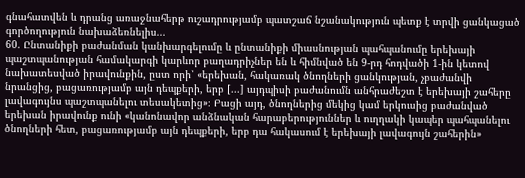գնահատվեն և դրանց առաջնահերթ ուշադրությամբ պատշաճ նշանակություն պետք է տրվի ցանկացած գործողություն նախաձեռնելիս...
60. Ընտանիքի բաժանման կանխարգելումը և ընտանիքի միասնության պահպանումը երեխայի պաշտպանության համակարգի կարևոր բաղադրիչներ են և հիմնված են 9-րդ հոդվածի 1-ին կետով նախատեսված իրավունքին, ըստ որի՝ «երեխան, հակառակ ծնողների ցանկության, չբաժանվի նրանցից, բացառությամբ այն դեպքերի, երբ [...] այդպիսի բաժանումն անհրաժեշտ է երեխայի շահերը լավագույնս պաշտպանելու տեսակետից»։ Բացի այդ, ծնողներից մեկից կամ երկուսից բաժանված երեխան իրավունք ունի «կանոնավոր անձնական հարաբերություններ և ուղղակի կապեր պահպանելու ծնողների հետ, բացառությամբ այն դեպքերի, երբ դա հակասում է երեխայի լավագույն շահերին»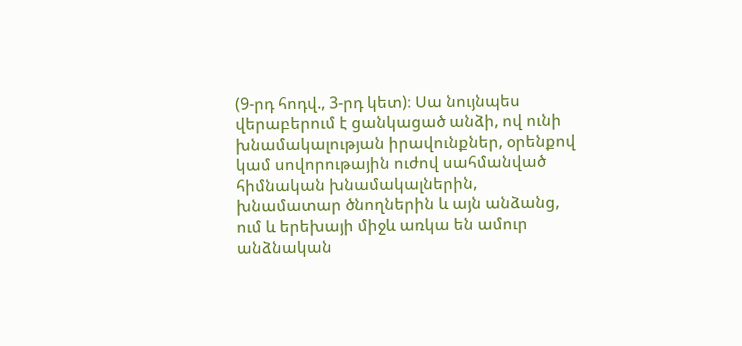(9-րդ հոդվ., 3-րդ կետ)։ Սա նույնպես վերաբերում է ցանկացած անձի, ով ունի խնամակալության իրավունքներ, օրենքով կամ սովորութային ուժով սահմանված հիմնական խնամակալներին, խնամատար ծնողներին և այն անձանց, ում և երեխայի միջև առկա են ամուր անձնական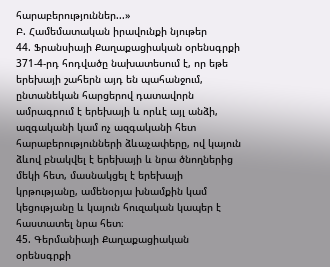հարաբերություններ...»
Բ. Համեմատական իրավունքի նյութեր
44. Ֆրանսիայի Քաղաքացիական օրենսգրքի 371-4-րդ հոդվածը նախատեսում է, որ եթե երեխայի շահերն այդ են պահանջում, ընտանեկան հարցերով դատավորն ամրագրում է երեխայի և որևէ այլ անձի, ազգականի կամ ոչ ազգականի հետ հարաբերությունների ձևաչափերը, ով կայուն ձևով բնակվել է երեխայի և նրա ծնողներից մեկի հետ, մասնակցել է երեխայի կրթությանը, ամենօրյա խնամքին կամ կեցությանը և կայուն հուզական կապեր է հաստատել նրա հետ։
45. Գերմանիայի Քաղաքացիական օրենսգրքի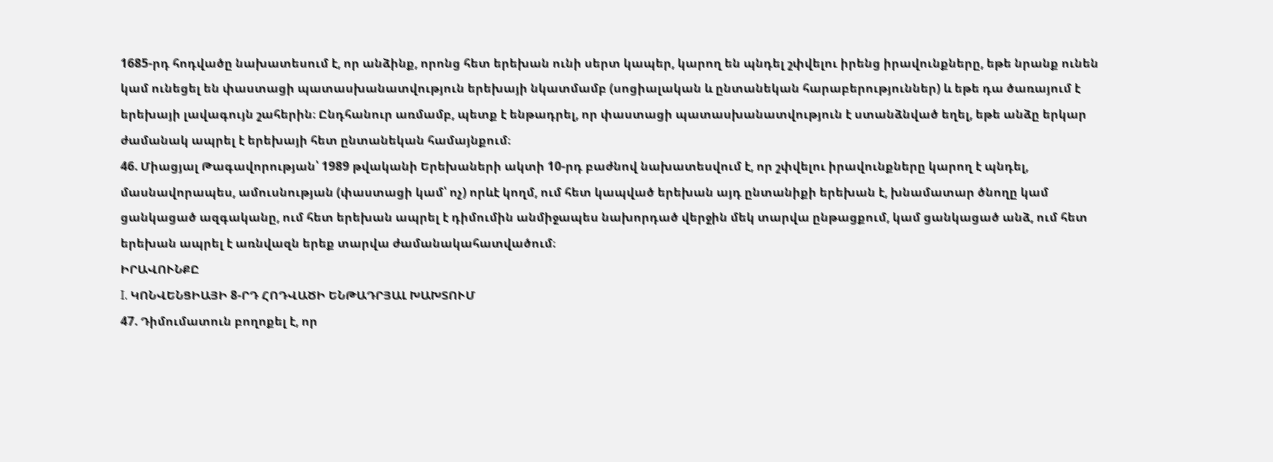1685-րդ հոդվածը նախատեսում է, որ անձինք, որոնց հետ երեխան ունի սերտ կապեր, կարող են պնդել շփվելու իրենց իրավունքները, եթե նրանք ունեն կամ ունեցել են փաստացի պատասխանատվություն երեխայի նկատմամբ (սոցիալական և ընտանեկան հարաբերություններ) և եթե դա ծառայում է երեխայի լավագույն շահերին։ Ընդհանուր առմամբ, պետք է ենթադրել, որ փաստացի պատասխանատվություն է ստանձնված եղել, եթե անձը երկար ժամանակ ապրել է երեխայի հետ ընտանեկան համայնքում։
46. Միացյալ Թագավորության՝ 1989 թվականի Երեխաների ակտի 10-րդ բաժնով նախատեսվում է, որ շփվելու իրավունքները կարող է պնդել, մասնավորապես, ամուսնության (փաստացի կամ՝ ոչ) որևէ կողմ, ում հետ կապված երեխան այդ ընտանիքի երեխան է, խնամատար ծնողը կամ ցանկացած ազգականը, ում հետ երեխան ապրել է դիմումին անմիջապես նախորդած վերջին մեկ տարվա ընթացքում, կամ ցանկացած անձ, ում հետ երեխան ապրել է առնվազն երեք տարվա ժամանակահատվածում։
ԻՐԱՎՈՒՆՔԸ
I. ԿՈՆՎԵՆՑԻԱՅԻ 8-ՐԴ ՀՈԴՎԱԾԻ ԵՆԹԱԴՐՅԱԼ ԽԱԽՏՈՒՄ
47. Դիմումատուն բողոքել է, որ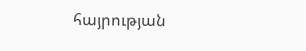հայրության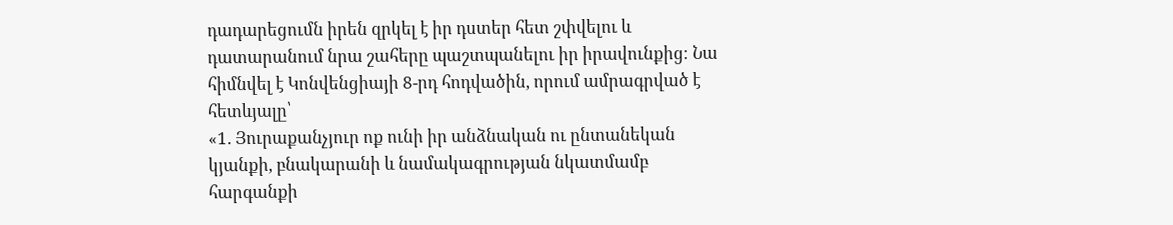դադարեցումն իրեն զրկել է իր դստեր հետ շփվելու և դատարանում նրա շահերը պաշտպանելու իր իրավունքից։ Նա հիմնվել է Կոնվենցիայի 8-րդ հոդվածին, որում ամրագրված է հետևյալը՝
«1. Յուրաքանչյուր ոք ունի իր անձնական ու ընտանեկան կյանքի, բնակարանի և նամակագրության նկատմամբ հարգանքի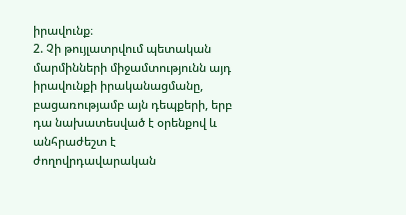իրավունք։
2. Չի թույլատրվում պետական մարմինների միջամտությունն այդ իրավունքի իրականացմանը, բացառությամբ այն դեպքերի, երբ դա նախատեսված է օրենքով և անհրաժեշտ է ժողովրդավարական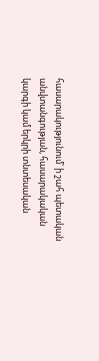հասարակությունում՝ ի շահ պետական անվտանգության, հասարակական կարգի կամ երկրի տնտեսական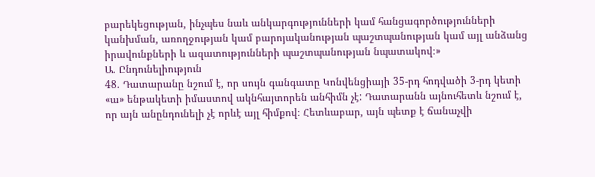բարեկեցության, ինչպես նաև անկարգությունների կամ հանցագործությունների կանխման, առողջության կամ բարոյականության պաշտպանության կամ այլ անձանց իրավունքների և ազատությունների պաշտպանության նպատակով։»
Ա. Ընդունելիություն
48. Դատարանը նշում է, որ սույն գանգատը Կոնվենցիայի 35-րդ հոդվածի 3-րդ կետի «ա» ենթակետի իմաստով ակնհայտորեն անհիմն չէ: Դատարանն այնուհետև նշում է, որ այն անընդունելի չէ որևէ այլ հիմքով։ Հետևաբար, այն պետք է ճանաչվի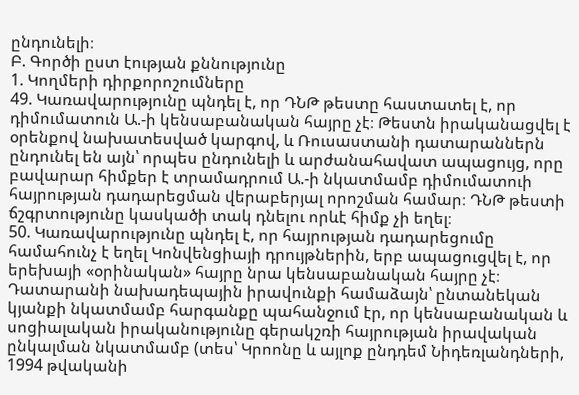ընդունելի։
Բ. Գործի ըստ էության քննությունը
1. Կողմերի դիրքորոշումները
49. Կառավարությունը պնդել է, որ ԴՆԹ թեստը հաստատել է, որ դիմումատուն Ա.-ի կենսաբանական հայրը չէ։ Թեստն իրականացվել է օրենքով նախատեսված կարգով, և Ռուսաստանի դատարաններն ընդունել են այն՝ որպես ընդունելի և արժանահավատ ապացույց, որը բավարար հիմքեր է տրամադրում Ա.-ի նկատմամբ դիմումատուի հայրության դադարեցման վերաբերյալ որոշման համար։ ԴՆԹ թեստի ճշգրտությունը կասկածի տակ դնելու որևէ հիմք չի եղել։
50. Կառավարությունը պնդել է, որ հայրության դադարեցումը համահունչ է եղել Կոնվենցիայի դրույթներին, երբ ապացուցվել է, որ երեխայի «օրինական» հայրը նրա կենսաբանական հայրը չէ։ Դատարանի նախադեպային իրավունքի համաձայն՝ ընտանեկան կյանքի նկատմամբ հարգանքը պահանջում էր, որ կենսաբանական և սոցիալական իրականությունը գերակշռի հայրության իրավական ընկալման նկատմամբ (տես՝ Կրոոնը և այլոք ընդդեմ Նիդեռլանդների, 1994 թվականի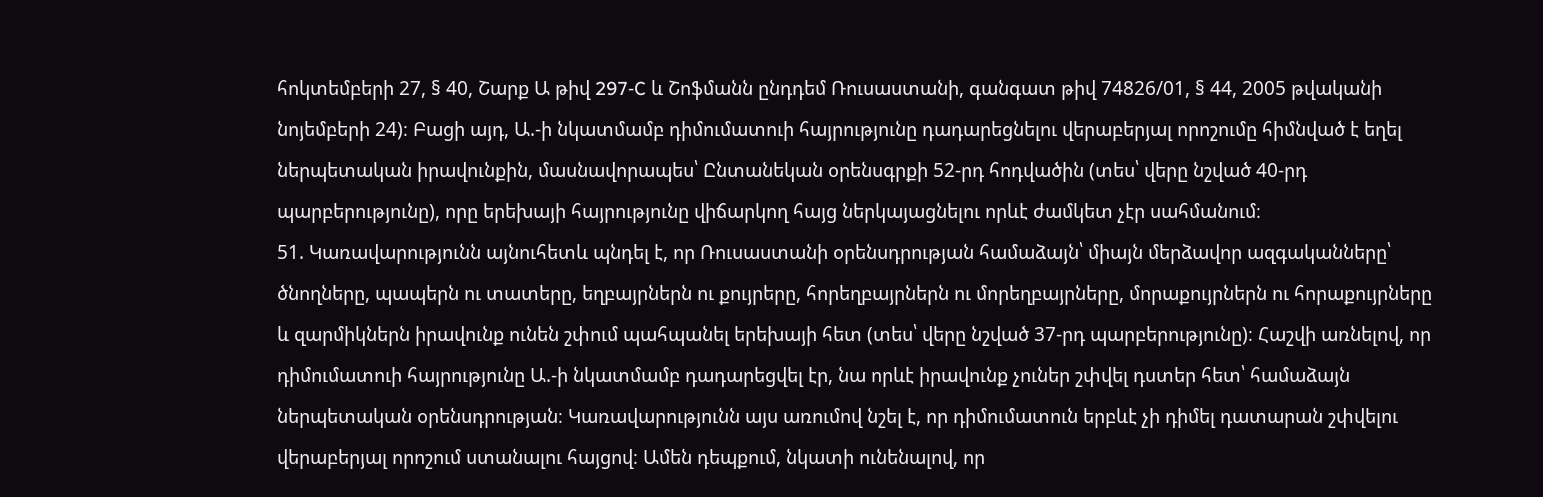հոկտեմբերի 27, § 40, Շարք Ա թիվ 297‑C և Շոֆմանն ընդդեմ Ռուսաստանի, գանգատ թիվ 74826/01, § 44, 2005 թվականի նոյեմբերի 24)։ Բացի այդ, Ա.-ի նկատմամբ դիմումատուի հայրությունը դադարեցնելու վերաբերյալ որոշումը հիմնված է եղել ներպետական իրավունքին, մասնավորապես՝ Ընտանեկան օրենսգրքի 52-րդ հոդվածին (տես՝ վերը նշված 40-րդ պարբերությունը), որը երեխայի հայրությունը վիճարկող հայց ներկայացնելու որևէ ժամկետ չէր սահմանում։
51. Կառավարությունն այնուհետև պնդել է, որ Ռուսաստանի օրենսդրության համաձայն՝ միայն մերձավոր ազգականները՝ ծնողները, պապերն ու տատերը, եղբայրներն ու քույրերը, հորեղբայրներն ու մորեղբայրները, մորաքույրներն ու հորաքույրները և զարմիկներն իրավունք ունեն շփում պահպանել երեխայի հետ (տես՝ վերը նշված 37-րդ պարբերությունը)։ Հաշվի առնելով, որ դիմումատուի հայրությունը Ա.-ի նկատմամբ դադարեցվել էր, նա որևէ իրավունք չուներ շփվել դստեր հետ՝ համաձայն ներպետական օրենսդրության։ Կառավարությունն այս առումով նշել է, որ դիմումատուն երբևէ չի դիմել դատարան շփվելու վերաբերյալ որոշում ստանալու հայցով։ Ամեն դեպքում, նկատի ունենալով, որ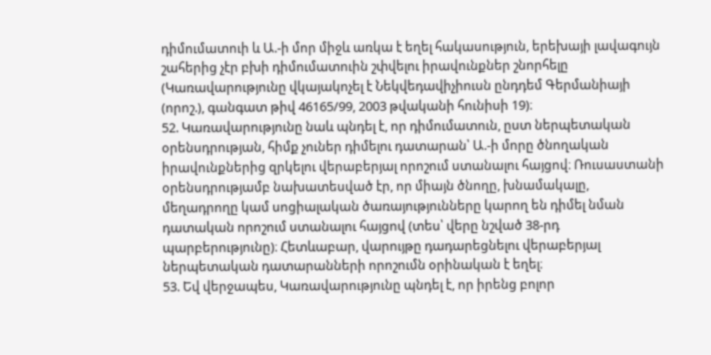դիմումատուի և Ա.-ի մոր միջև առկա է եղել հակասություն, երեխայի լավագույն շահերից չէր բխի դիմումատուին շփվելու իրավունքներ շնորհելը (Կառավարությունը վկայակոչել է Նեկվեդավիչիուսն ընդդեմ Գերմանիայի (որոշ.), գանգատ թիվ 46165/99, 2003 թվականի հունիսի 19)։
52. Կառավարությունը նաև պնդել է, որ դիմումատուն, ըստ ներպետական օրենսդրության, հիմք չուներ դիմելու դատարան՝ Ա.-ի մորը ծնողական իրավունքներից զրկելու վերաբերյալ որոշում ստանալու հայցով։ Ռուսաստանի օրենսդրությամբ նախատեսված էր, որ միայն ծնողը, խնամակալը, մեղադրողը կամ սոցիալական ծառայությունները կարող են դիմել նման դատական որոշում ստանալու հայցով (տես՝ վերը նշված 38-րդ պարբերությունը)։ Հետևաբար, վարույթը դադարեցնելու վերաբերյալ ներպետական դատարանների որոշումն օրինական է եղել։
53. Եվ վերջապես, Կառավարությունը պնդել է, որ իրենց բոլոր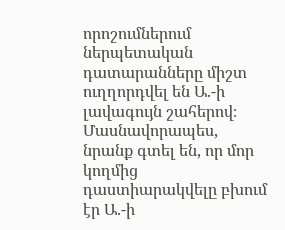որոշումներում ներպետական դատարանները միշտ ուղղորդվել են Ա.-ի լավագույն շահերով։ Մասնավորապես, նրանք գտել են, որ մոր կողմից դաստիարակվելը բխում էր Ա.-ի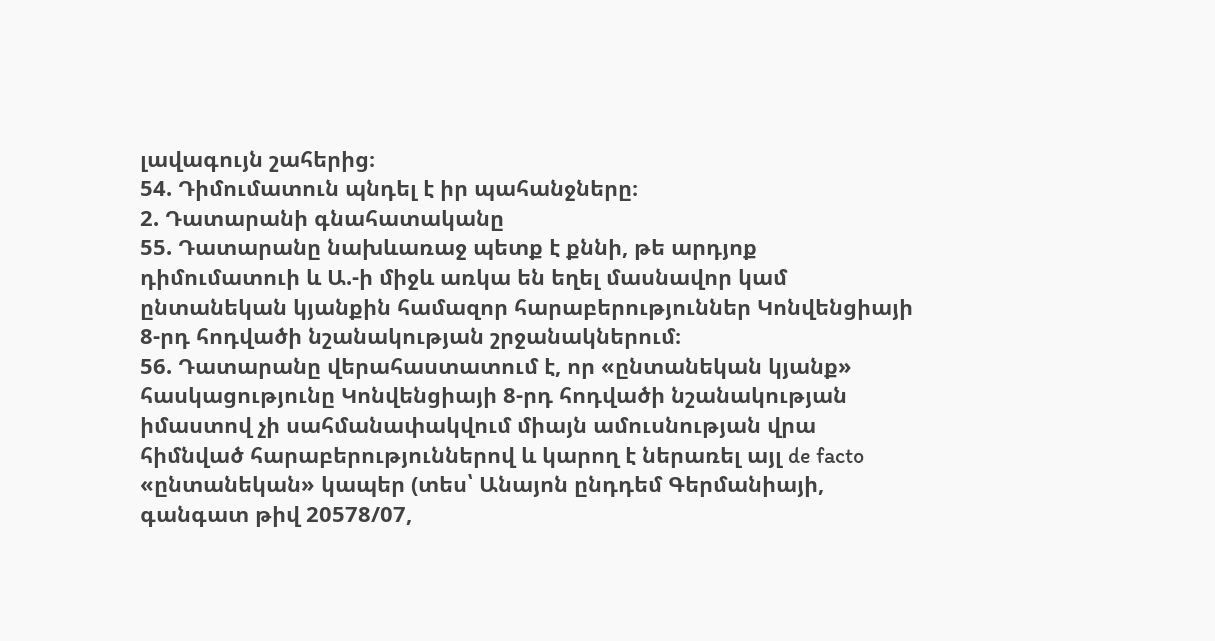լավագույն շահերից։
54. Դիմումատուն պնդել է իր պահանջները։
2. Դատարանի գնահատականը
55. Դատարանը նախևառաջ պետք է քննի, թե արդյոք դիմումատուի և Ա.-ի միջև առկա են եղել մասնավոր կամ ընտանեկան կյանքին համազոր հարաբերություններ Կոնվենցիայի 8-րդ հոդվածի նշանակության շրջանակներում։
56. Դատարանը վերահաստատում է, որ «ընտանեկան կյանք» հասկացությունը Կոնվենցիայի 8-րդ հոդվածի նշանակության իմաստով չի սահմանափակվում միայն ամուսնության վրա հիմնված հարաբերություններով և կարող է ներառել այլ de facto «ընտանեկան» կապեր (տես՝ Անայոն ընդդեմ Գերմանիայի, գանգատ թիվ 20578/07,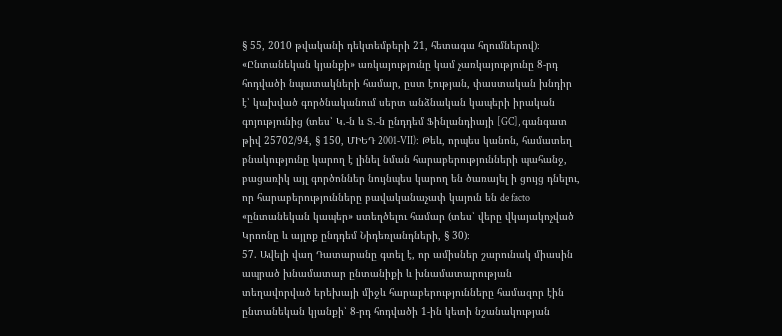§ 55, 2010 թվականի դեկտեմբերի 21, հետագա հղումներով)։ «Ընտանեկան կյանքի» առկայությունը կամ չառկայությունը 8-րդ հոդվածի նպատակների համար, ըստ էության, փաստական խնդիր է՝ կախված գործնականում սերտ անձնական կապերի իրական գոյությունից (տես՝ Կ.-ն և Տ.-ն ընդդեմ Ֆինլանդիայի [GC], գանգատ թիվ 25702/94, § 150, ՄԻԵԴ 2001‑VII)։ Թեև, որպես կանոն, համատեղ բնակությունը կարող է լինել նման հարաբերությունների պահանջ, բացառիկ այլ գործոններ նույնպես կարող են ծառայել ի ցույց դնելու, որ հարաբերությունները բավականաչափ կայուն են de facto «ընտանեկան կապեր» ստեղծելու համար (տես՝ վերը վկայակոչված Կրոոնը և այլոք ընդդեմ Նիդեռլանդների, § 30)։
57. Ավելի վաղ Դատարանը գտել է, որ ամիսներ շարունակ միասին ապրած խնամատար ընտանիքի և խնամատարության տեղավորված երեխայի միջև հարաբերությունները համազոր էին ընտանեկան կյանքի՝ 8-րդ հոդվածի 1-ին կետի նշանակության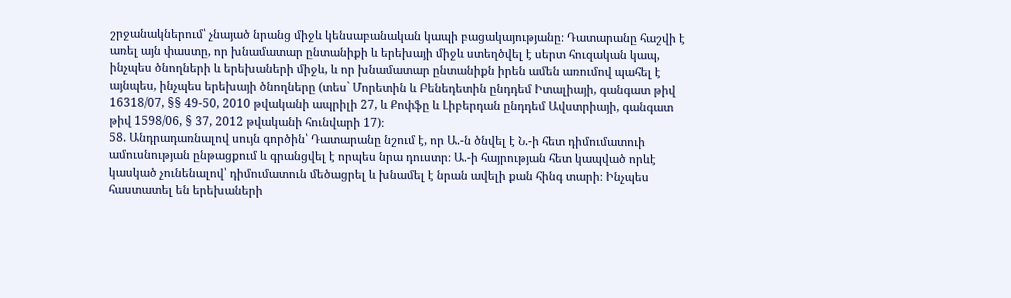շրջանակներում՝ չնայած նրանց միջև կենսաբանական կապի բացակայությանը։ Դատարանը հաշվի է առել այն փաստը, որ խնամատար ընտանիքի և երեխայի միջև ստեղծվել է սերտ հուզական կապ, ինչպես ծնողների և երեխաների միջև, և որ խնամատար ընտանիքն իրեն ամեն առումով պահել է այնպես, ինչպես երեխայի ծնողները (տես` Մորետին և Բենեդետին ընդդեմ Իտալիայի, գանգատ թիվ 16318/07, §§ 49-50, 2010 թվականի ապրիլի 27, և Քոփֆը և Լիբերդան ընդդեմ Ավստրիայի, գանգատ թիվ 1598/06, § 37, 2012 թվականի հունվարի 17)։
58. Անդրադառնալով սույն գործին՝ Դատարանը նշում է, որ Ա.-ն ծնվել է Ն.-ի հետ դիմումատուի ամուսնության ընթացքում և գրանցվել է որպես նրա դուստր։ Ա.-ի հայրության հետ կապված որևէ կասկած չունենալով՝ դիմումատուն մեծացրել և խնամել է նրան ավելի քան հինգ տարի։ Ինչպես հաստատել են երեխաների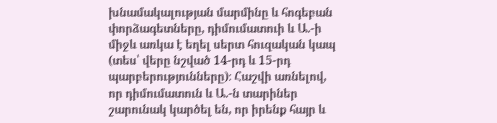խնամակալության մարմինը և հոգեբան փորձագետները, դիմումատուի և Ա.-ի միջև առկա է եղել սերտ հուզական կապ (տես՝ վերը նշված 14-րդ և 15-րդ պարբերությունները)։ Հաշվի առնելով, որ դիմումատուն և Ա.-ն տարիներ շարունակ կարծել են, որ իրենք հայր և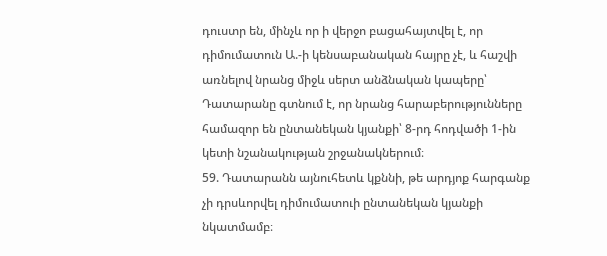դուստր են, մինչև որ ի վերջո բացահայտվել է, որ դիմումատուն Ա.-ի կենսաբանական հայրը չէ, և հաշվի առնելով նրանց միջև սերտ անձնական կապերը՝ Դատարանը գտնում է, որ նրանց հարաբերությունները համազոր են ընտանեկան կյանքի՝ 8-րդ հոդվածի 1-ին կետի նշանակության շրջանակներում։
59. Դատարանն այնուհետև կքննի, թե արդյոք հարգանք չի դրսևորվել դիմումատուի ընտանեկան կյանքի նկատմամբ։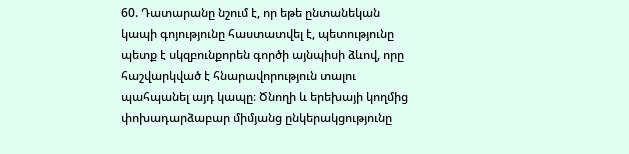60. Դատարանը նշում է, որ եթե ընտանեկան կապի գոյությունը հաստատվել է, պետությունը պետք է սկզբունքորեն գործի այնպիսի ձևով, որը հաշվարկված է հնարավորություն տալու պահպանել այդ կապը։ Ծնողի և երեխայի կողմից փոխադարձաբար միմյանց ընկերակցությունը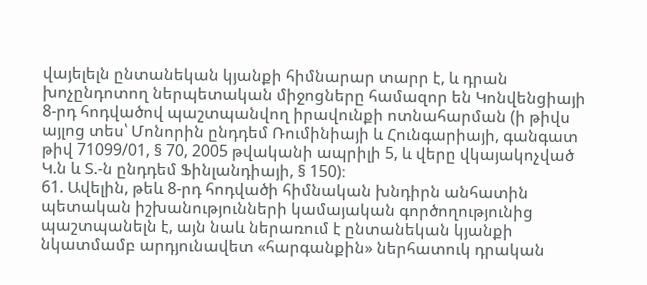վայելելն ընտանեկան կյանքի հիմնարար տարր է, և դրան խոչընդոտող ներպետական միջոցները համազոր են Կոնվենցիայի 8-րդ հոդվածով պաշտպանվող իրավունքի ոտնահարման (ի թիվս այլոց տես՝ Մոնորին ընդդեմ Ռումինիայի և Հունգարիայի, գանգատ թիվ 71099/01, § 70, 2005 թվականի ապրիլի 5, և վերը վկայակոչված Կ.ն և Տ.-ն ընդդեմ Ֆինլանդիայի, § 150)։
61. Ավելին, թեև 8-րդ հոդվածի հիմնական խնդիրն անհատին պետական իշխանությունների կամայական գործողությունից պաշտպանելն է, այն նաև ներառում է ընտանեկան կյանքի նկատմամբ արդյունավետ «հարգանքին» ներհատուկ դրական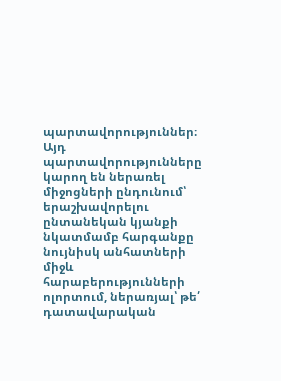պարտավորություններ։ Այդ պարտավորությունները կարող են ներառել միջոցների ընդունում՝ երաշխավորելու ընտանեկան կյանքի նկատմամբ հարգանքը նույնիսկ անհատների միջև հարաբերությունների ոլորտում, ներառյալ՝ թե՛ դատավարական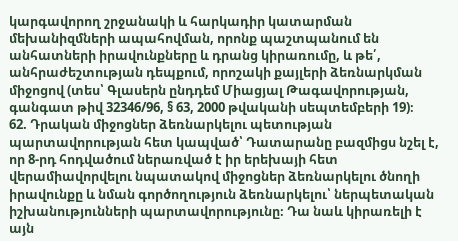կարգավորող շրջանակի և հարկադիր կատարման մեխանիզմների ապահովման, որոնք պաշտպանում են անհատների իրավունքները և դրանց կիրառումը, և թե՛, անհրաժեշտության դեպքում, որոշակի քայլերի ձեռնարկման միջոցով (տես՝ Գլասերն ընդդեմ Միացյալ Թագավորության, գանգատ թիվ 32346/96, § 63, 2000 թվականի սեպտեմբերի 19)։
62. Դրական միջոցներ ձեռնարկելու պետության պարտավորության հետ կապված՝ Դատարանը բազմիցս նշել է, որ 8-րդ հոդվածում ներառված է իր երեխայի հետ վերամիավորվելու նպատակով միջոցներ ձեռնարկելու ծնողի իրավունքը և նման գործողություն ձեռնարկելու՝ ներպետական իշխանությունների պարտավորությունը։ Դա նաև կիրառելի է այն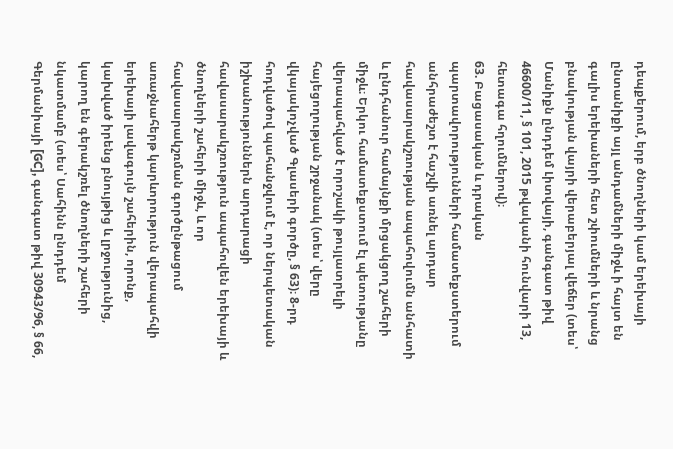դեպքերում, երբ ծնողների կամ երեխայի ընտանիքի այլ անդամների միջև ի հայտ են գալիս երեխաների հետ շփումների և նրանց բնակության վայրի վերաբերյալ վեճեր (տես՝ Մանիքն ընդդեմ Լիտվայի, գանգատ թիվ 46600/11, § 101, 2015 թվականի հունվարի 13, հետագա հղումներով)։
63. Բացասական և դրական պարտավորությունների համատեքստերում անհրաժեշտ է հաշվի առնել արդար հավասարակշռության ապահովումն անհատի և ընդհանուր համայնքի մրցակցող շահերի միջև։ Երկու համատեքստում էլ պետությանը վերապահված է որոշակի թույլատրելի հայեցողության շրջանակ (տես՝ վերը վկայակոչված Գլասերի գործը, § 63)։ 8-րդ հոդվածով պահանջվում է, որ ներպետական իշխանություններն արդարացի հավասարակշռություն ապահովեն երեխայի և ծնողների շահերի միջև, և որ հավասարակշռման գործընթացում առաջնահերթ կարևորություն վերապահվի երեխայի լավագույն շահերին, որոնք, կախված իրենց բնույթից և լրջությունից, կարող են գերակշռել ծնողների շահերի նկատմամբ (տես՝ Սահինն ընդդեմ Գերմանիայի [GC], գանգատ թիվ 30943/96, § 66,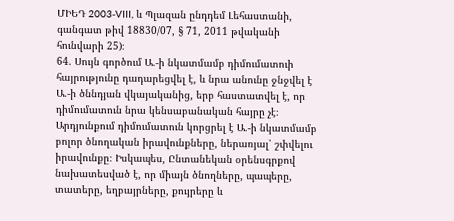ՄԻԵԴ 2003‑VIII, և Պլազան ընդդեմ Լեհաստանի, գանգատ թիվ 18830/07, § 71, 2011 թվականի հունվարի 25)։
64. Սույն գործում Ա.-ի նկատմամբ դիմումատուի հայրությունը դադարեցվել է, և նրա անունը ջնջվել է Ա.-ի ծննդյան վկայականից, երբ հաստատվել է, որ դիմումատուն նրա կենսաբանական հայրը չէ։ Արդյունքում դիմումատուն կորցրել է Ա.-ի նկատմամբ բոլոր ծնողական իրավունքները, ներառյալ՝ շփվելու իրավունքը։ Իսկապես, Ընտանեկան օրենսգրքով նախատեսված է, որ միայն ծնողները, պապերը, տատերը, եղբայրները, քույրերը և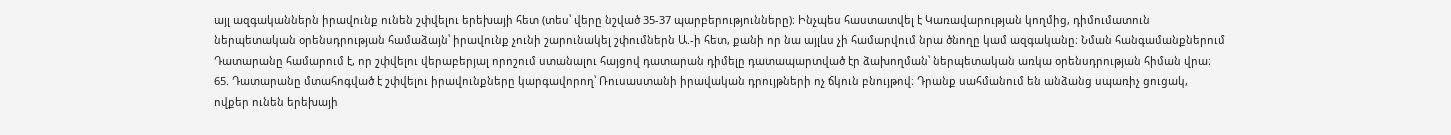այլ ազգականներն իրավունք ունեն շփվելու երեխայի հետ (տես՝ վերը նշված 35-37 պարբերությունները)։ Ինչպես հաստատվել է Կառավարության կողմից, դիմումատուն ներպետական օրենսդրության համաձայն՝ իրավունք չունի շարունակել շփումներն Ա.-ի հետ, քանի որ նա այլևս չի համարվում նրա ծնողը կամ ազգականը։ Նման հանգամանքներում Դատարանը համարում է, որ շփվելու վերաբերյալ որոշում ստանալու հայցով դատարան դիմելը դատապարտված էր ձախողման՝ ներպետական առկա օրենսդրության հիման վրա։
65. Դատարանը մտահոգված է շփվելու իրավունքները կարգավորող՝ Ռուսաստանի իրավական դրույթների ոչ ճկուն բնույթով։ Դրանք սահմանում են անձանց սպառիչ ցուցակ, ովքեր ունեն երեխայի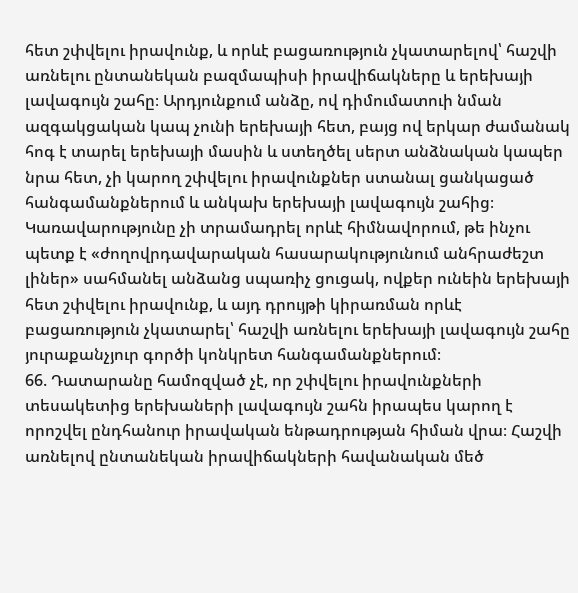հետ շփվելու իրավունք, և որևէ բացառություն չկատարելով՝ հաշվի առնելու ընտանեկան բազմապիսի իրավիճակները և երեխայի լավագույն շահը։ Արդյունքում անձը, ով դիմումատուի նման ազգակցական կապ չունի երեխայի հետ, բայց ով երկար ժամանակ հոգ է տարել երեխայի մասին և ստեղծել սերտ անձնական կապեր նրա հետ, չի կարող շփվելու իրավունքներ ստանալ ցանկացած հանգամանքներում և անկախ երեխայի լավագույն շահից։ Կառավարությունը չի տրամադրել որևէ հիմնավորում, թե ինչու պետք է «ժողովրդավարական հասարակությունում անհրաժեշտ լիներ» սահմանել անձանց սպառիչ ցուցակ, ովքեր ունեին երեխայի հետ շփվելու իրավունք, և այդ դրույթի կիրառման որևէ բացառություն չկատարել՝ հաշվի առնելու երեխայի լավագույն շահը յուրաքանչյուր գործի կոնկրետ հանգամանքներում։
66. Դատարանը համոզված չէ, որ շփվելու իրավունքների տեսակետից երեխաների լավագույն շահն իրապես կարող է որոշվել ընդհանուր իրավական ենթադրության հիման վրա։ Հաշվի առնելով ընտանեկան իրավիճակների հավանական մեծ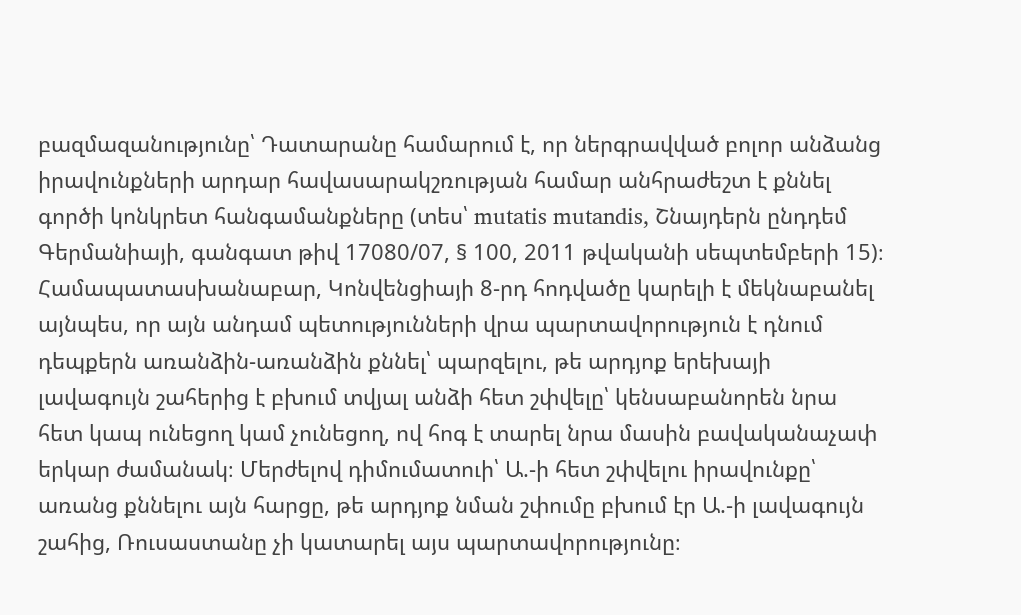բազմազանությունը՝ Դատարանը համարում է, որ ներգրավված բոլոր անձանց իրավունքների արդար հավասարակշռության համար անհրաժեշտ է քննել գործի կոնկրետ հանգամանքները (տես՝ mutatis mutandis, Շնայդերն ընդդեմ Գերմանիայի, գանգատ թիվ 17080/07, § 100, 2011 թվականի սեպտեմբերի 15)։ Համապատասխանաբար, Կոնվենցիայի 8-րդ հոդվածը կարելի է մեկնաբանել այնպես, որ այն անդամ պետությունների վրա պարտավորություն է դնում դեպքերն առանձին-առանձին քննել՝ պարզելու, թե արդյոք երեխայի լավագույն շահերից է բխում տվյալ անձի հետ շփվելը՝ կենսաբանորեն նրա հետ կապ ունեցող կամ չունեցող, ով հոգ է տարել նրա մասին բավականաչափ երկար ժամանակ։ Մերժելով դիմումատուի՝ Ա.-ի հետ շփվելու իրավունքը՝ առանց քննելու այն հարցը, թե արդյոք նման շփումը բխում էր Ա.-ի լավագույն շահից, Ռուսաստանը չի կատարել այս պարտավորությունը։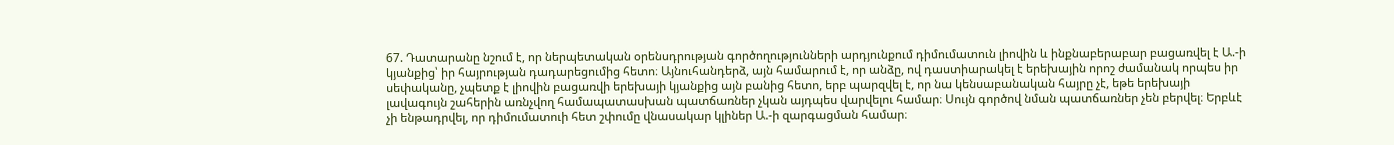67. Դատարանը նշում է, որ ներպետական օրենսդրության գործողությունների արդյունքում դիմումատուն լիովին և ինքնաբերաբար բացառվել է Ա.-ի կյանքից՝ իր հայրության դադարեցումից հետո։ Այնուհանդերձ, այն համարում է, որ անձը, ով դաստիարակել է երեխային որոշ ժամանակ որպես իր սեփականը, չպետք է լիովին բացառվի երեխայի կյանքից այն բանից հետո, երբ պարզվել է, որ նա կենսաբանական հայրը չէ, եթե երեխայի լավագույն շահերին առնչվող համապատասխան պատճառներ չկան այդպես վարվելու համար։ Սույն գործով նման պատճառներ չեն բերվել։ Երբևէ չի ենթադրվել, որ դիմումատուի հետ շփումը վնասակար կլիներ Ա.-ի զարգացման համար։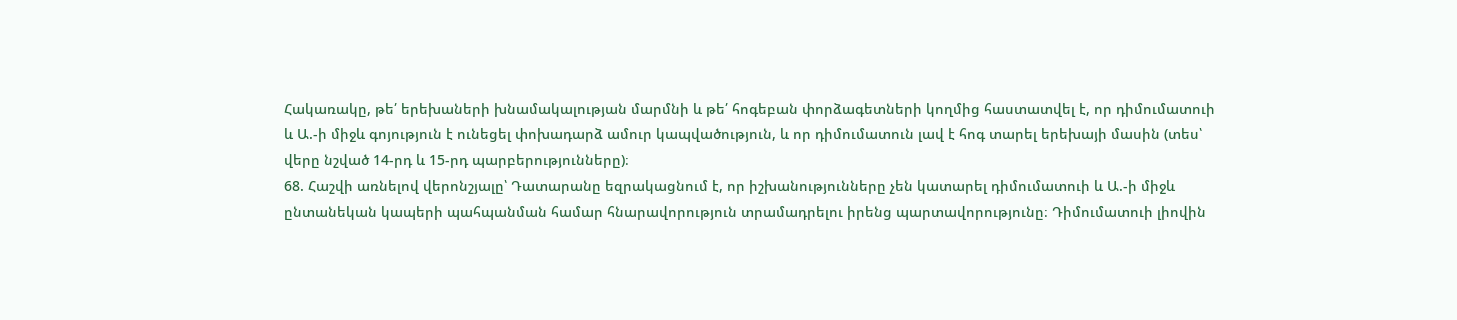Հակառակը, թե՛ երեխաների խնամակալության մարմնի և թե՛ հոգեբան փորձագետների կողմից հաստատվել է, որ դիմումատուի և Ա.-ի միջև գոյություն է ունեցել փոխադարձ ամուր կապվածություն, և որ դիմումատուն լավ է հոգ տարել երեխայի մասին (տես՝ վերը նշված 14-րդ և 15-րդ պարբերությունները)։
68. Հաշվի առնելով վերոնշյալը՝ Դատարանը եզրակացնում է, որ իշխանությունները չեն կատարել դիմումատուի և Ա.-ի միջև ընտանեկան կապերի պահպանման համար հնարավորություն տրամադրելու իրենց պարտավորությունը։ Դիմումատուի լիովին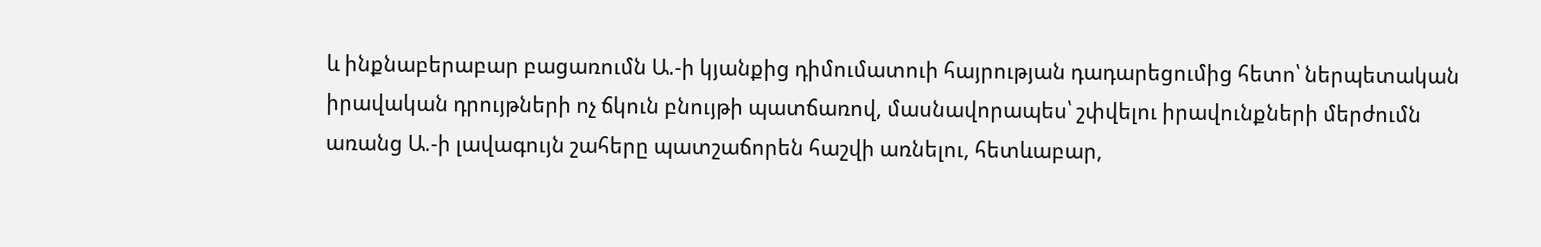և ինքնաբերաբար բացառումն Ա.-ի կյանքից դիմումատուի հայրության դադարեցումից հետո՝ ներպետական իրավական դրույթների ոչ ճկուն բնույթի պատճառով, մասնավորապես՝ շփվելու իրավունքների մերժումն առանց Ա.-ի լավագույն շահերը պատշաճորեն հաշվի առնելու, հետևաբար,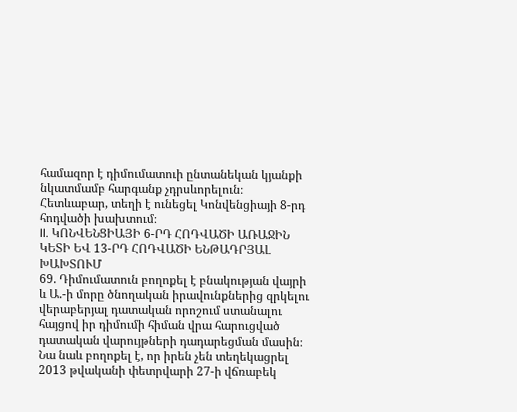համազոր է դիմումատուի ընտանեկան կյանքի նկատմամբ հարգանք չդրսևորելուն։
Հետևաբար, տեղի է ունեցել Կոնվենցիայի 8-րդ հոդվածի խախտում։
II. ԿՈՆՎԵՆՑԻԱՅԻ 6-ՐԴ ՀՈԴՎԱԾԻ ԱՌԱՋԻՆ ԿԵՏԻ ԵՎ 13-ՐԴ ՀՈԴՎԱԾԻ ԵՆԹԱԴՐՅԱԼ ԽԱԽՏՈՒՄ
69. Դիմումատուն բողոքել է բնակության վայրի և Ա.-ի մորը ծնողական իրավունքներից զրկելու վերաբերյալ դատական որոշում ստանալու հայցով իր դիմումի հիման վրա հարուցված դատական վարույթների դադարեցման մասին։ Նա նաև բողոքել է, որ իրեն չեն տեղեկացրել 2013 թվականի փետրվարի 27-ի վճռաբեկ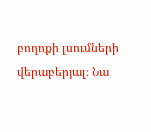բողոքի լսումների վերաբերյալ։ Նա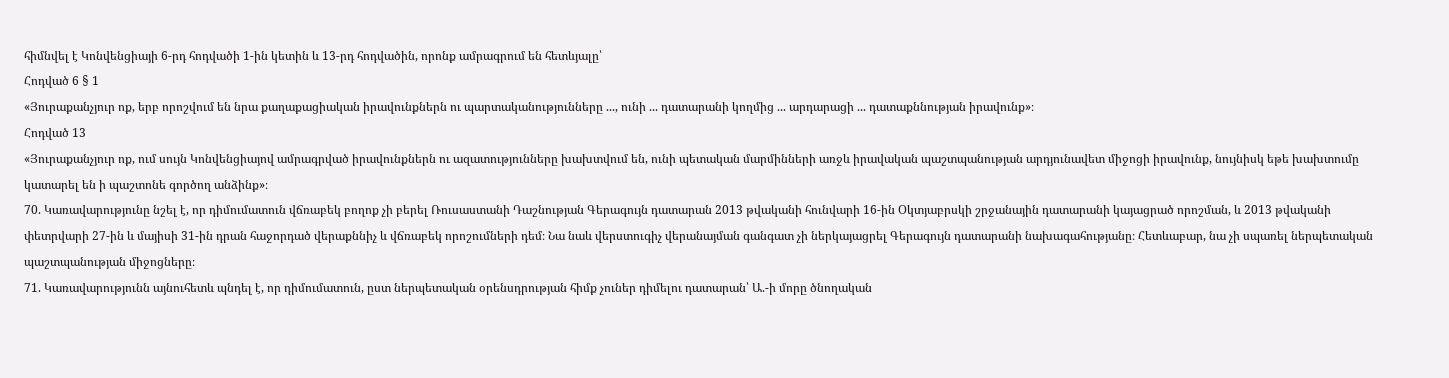հիմնվել է Կոնվենցիայի 6-րդ հոդվածի 1-ին կետին և 13-րդ հոդվածին, որոնք ամրագրում են հետևյալը՝
Հոդված 6 § 1
«Յուրաքանչյուր ոք, երբ որոշվում են նրա քաղաքացիական իրավունքներն ու պարտականությունները ..., ունի ... դատարանի կողմից ... արդարացի ... դատաքննության իրավունք»։
Հոդված 13
«Յուրաքանչյուր ոք, ում սույն Կոնվենցիայով ամրագրված իրավունքներն ու ազատությունները խախտվում են, ունի պետական մարմինների առջև իրավական պաշտպանության արդյունավետ միջոցի իրավունք, նույնիսկ եթե խախտումը կատարել են ի պաշտոնե գործող անձինք»։
70. Կառավարությունը նշել է, որ դիմումատուն վճռաբեկ բողոք չի բերել Ռուսաստանի Դաշնության Գերագույն դատարան 2013 թվականի հունվարի 16-ին Օկտյաբրսկի շրջանային դատարանի կայացրած որոշման, և 2013 թվականի փետրվարի 27-ին և մայիսի 31-ին դրան հաջորդած վերաքննիչ և վճռաբեկ որոշումների դեմ։ Նա նաև վերստուգիչ վերանայման գանգատ չի ներկայացրել Գերագույն դատարանի նախագահությանը։ Հետևաբար, նա չի սպառել ներպետական պաշտպանության միջոցները։
71. Կառավարությունն այնուհետև պնդել է, որ դիմումատուն, ըստ ներպետական օրենսդրության հիմք չուներ դիմելու դատարան՝ Ա.-ի մորը ծնողական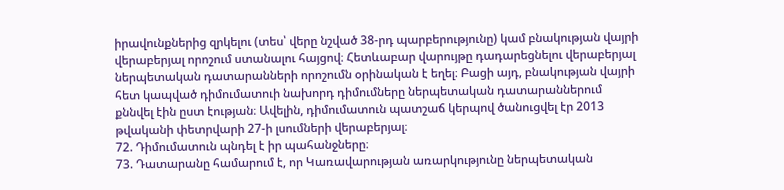իրավունքներից զրկելու (տես՝ վերը նշված 38-րդ պարբերությունը) կամ բնակության վայրի վերաբերյալ որոշում ստանալու հայցով։ Հետևաբար վարույթը դադարեցնելու վերաբերյալ ներպետական դատարանների որոշումն օրինական է եղել։ Բացի այդ, բնակության վայրի հետ կապված դիմումատուի նախորդ դիմումները ներպետական դատարաններում քննվել էին ըստ էության։ Ավելին, դիմումատուն պատշաճ կերպով ծանուցվել էր 2013 թվականի փետրվարի 27-ի լսումների վերաբերյալ։
72. Դիմումատուն պնդել է իր պահանջները։
73. Դատարանը համարում է, որ Կառավարության առարկությունը ներպետական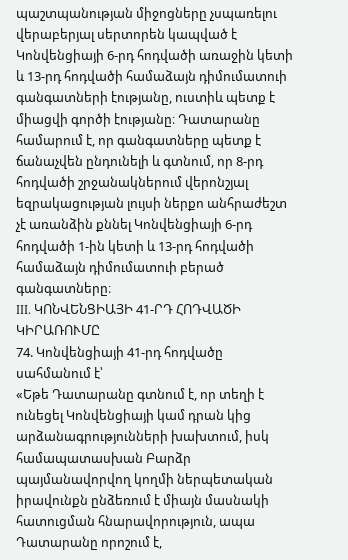պաշտպանության միջոցները չսպառելու վերաբերյալ սերտորեն կապված է Կոնվենցիայի 6-րդ հոդվածի առաջին կետի և 13-րդ հոդվածի համաձայն դիմումատուի գանգատների էությանը, ուստիև պետք է միացվի գործի էությանը։ Դատարանը համարում է, որ գանգատները պետք է ճանաչվեն ընդունելի և գտնում, որ 8-րդ հոդվածի շրջանակներում վերոնշյալ եզրակացության լույսի ներքո անհրաժեշտ չէ առանձին քննել Կոնվենցիայի 6-րդ հոդվածի 1-ին կետի և 13-րդ հոդվածի համաձայն դիմումատուի բերած գանգատները։
III. ԿՈՆՎԵՆՑԻԱՅԻ 41-ՐԴ ՀՈԴՎԱԾԻ ԿԻՐԱՌՈՒՄԸ
74. Կոնվենցիայի 41-րդ հոդվածը սահմանում է՝
«Եթե Դատարանը գտնում է, որ տեղի է ունեցել Կոնվենցիայի կամ դրան կից արձանագրությունների խախտում, իսկ համապատասխան Բարձր պայմանավորվող կողմի ներպետական իրավունքն ընձեռում է միայն մասնակի հատուցման հնարավորություն, ապա Դատարանը որոշում է,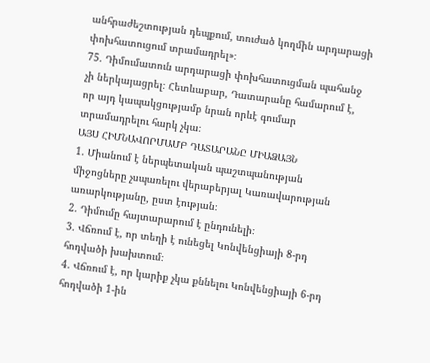անհրաժեշտության դեպքում, տուժած կողմին արդարացի փոխհատուցում տրամադրել»։
75. Դիմումատուն արդարացի փոխհատուցման պահանջ չի ներկայացրել։ Հետևաբար, Դատարանը համարում է, որ այդ կապակցությամբ նրան որևէ գումար տրամադրելու հարկ չկա։
ԱՅՍ ՀԻՄՆԱՎՈՐՄԱՄԲ ԴԱՏԱՐԱՆԸ ՄԻԱՁԱՅՆ
1. Միանում է ներպետական պաշտպանության միջոցները չսպառելու վերաբերյալ Կառավարության առարկությանը, ըստ էության։
2. Դիմումը հայտարարում է ընդունելի։
3. Վճռում է, որ տեղի է ունեցել Կոնվենցիայի 8-րդ հոդվածի խախտում։
4. Վճռում է, որ կարիք չկա քննելու Կոնվենցիայի 6-րդ հոդվածի 1-ին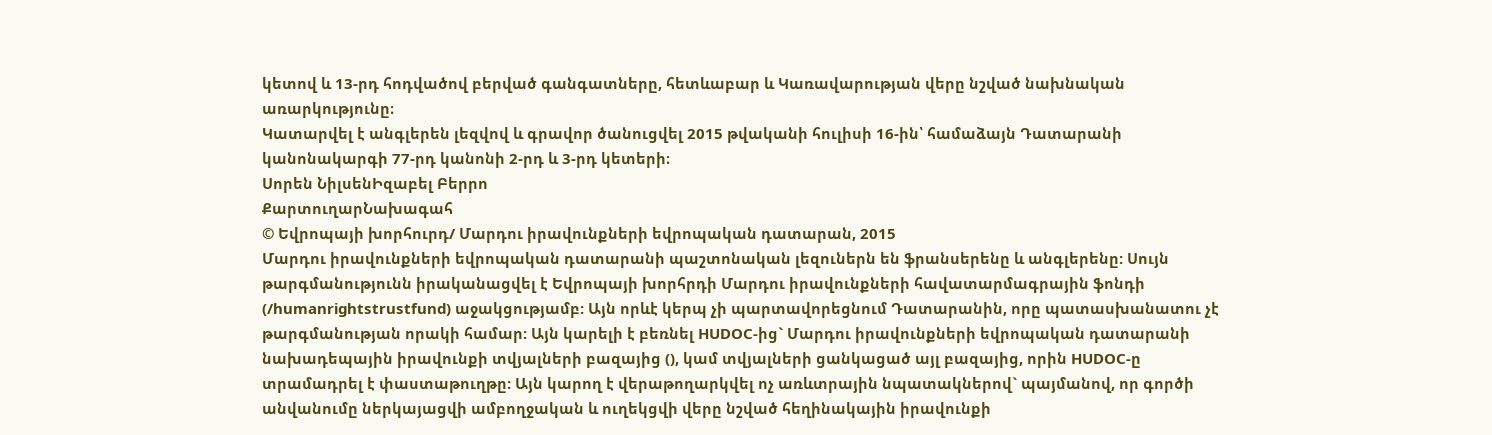կետով և 13-րդ հոդվածով բերված գանգատները, հետևաբար և Կառավարության վերը նշված նախնական առարկությունը։
Կատարվել է անգլերեն լեզվով և գրավոր ծանուցվել 2015 թվականի հուլիսի 16-ին՝ համաձայն Դատարանի կանոնակարգի 77-րդ կանոնի 2-րդ և 3-րդ կետերի։
Սորեն ՆիլսենԻզաբել Բերրո
ՔարտուղարՆախագահ
© Եվրոպայի խորհուրդ/ Մարդու իրավունքների եվրոպական դատարան, 2015
Մարդու իրավունքների եվրոպական դատարանի պաշտոնական լեզուներն են ֆրանսերենը և անգլերենը: Սույն թարգմանությունն իրականացվել է Եվրոպայի խորհրդի Մարդու իրավունքների հավատարմագրային ֆոնդի (/humanrightstrustfund) աջակցությամբ: Այն որևէ կերպ չի պարտավորեցնում Դատարանին, որը պատասխանատու չէ թարգմանության որակի համար: Այն կարելի է բեռնել HUDOC-ից` Մարդու իրավունքների եվրոպական դատարանի նախադեպային իրավունքի տվյալների բազայից (), կամ տվյալների ցանկացած այլ բազայից, որին HUDOC-ը տրամադրել է փաստաթուղթը: Այն կարող է վերաթողարկվել ոչ առևտրային նպատակներով` պայմանով, որ գործի անվանումը ներկայացվի ամբողջական և ուղեկցվի վերը նշված հեղինակային իրավունքի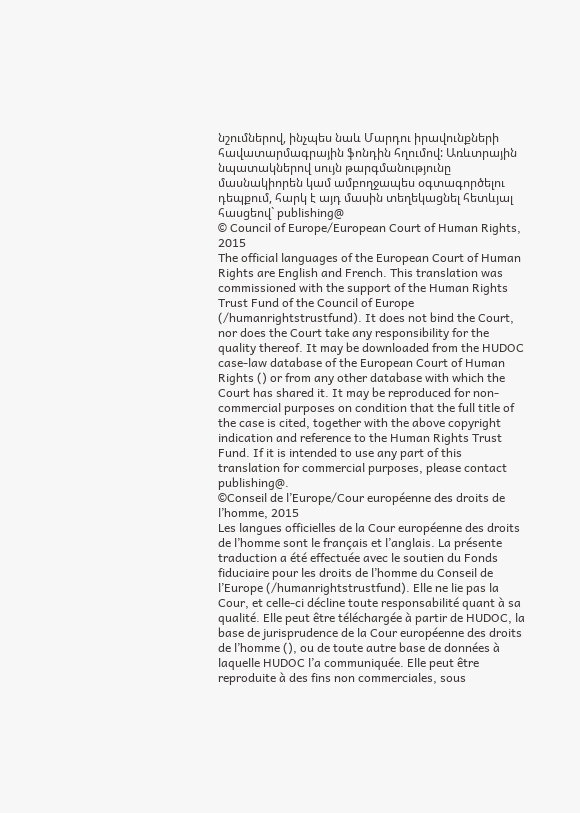նշումներով, ինչպես նաև Մարդու իրավունքների հավատարմագրային ֆոնդին հղումով: Առևտրային նպատակներով սույն թարգմանությունը մասնակիորեն կամ ամբողջապես օգտագործելու դեպքում, հարկ է այդ մասին տեղեկացնել հետևյալ հասցեով` publishing@
© Council of Europe/European Court of Human Rights, 2015
The official languages of the European Court of Human Rights are English and French. This translation was commissioned with the support of the Human Rights Trust Fund of the Council of Europe (/humanrightstrustfund). It does not bind the Court, nor does the Court take any responsibility for the quality thereof. It may be downloaded from the HUDOC case-law database of the European Court of Human Rights () or from any other database with which the Court has shared it. It may be reproduced for non-commercial purposes on condition that the full title of the case is cited, together with the above copyright indication and reference to the Human Rights Trust Fund. If it is intended to use any part of this translation for commercial purposes, please contact publishing@.
©Conseil de l’Europe/Cour européenne des droits de l’homme, 2015
Les langues officielles de la Cour européenne des droits de l’homme sont le français et l’anglais. La présente traduction a été effectuée avec le soutien du Fonds fiduciaire pour les droits de l’homme du Conseil de l’Europe (/humanrightstrustfund). Elle ne lie pas la Cour, et celle-ci décline toute responsabilité quant à sa qualité. Elle peut être téléchargée à partir de HUDOC, la base de jurisprudence de la Cour européenne des droits de l’homme (), ou de toute autre base de données à laquelle HUDOC l’a communiquée. Elle peut être reproduite à des fins non commerciales, sous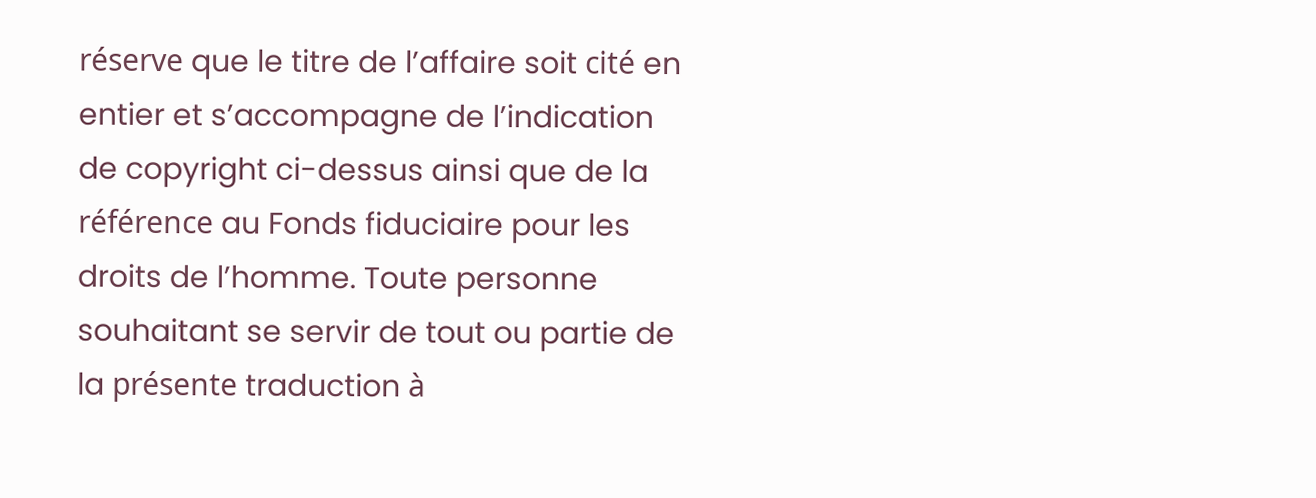réserve que le titre de l’affaire soit cité en entier et s’accompagne de l’indication de copyright ci-dessus ainsi que de la référence au Fonds fiduciaire pour les droits de l’homme. Toute personne souhaitant se servir de tout ou partie de la présente traduction à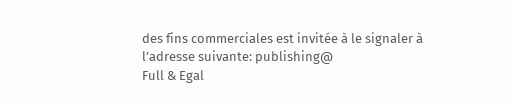des fins commerciales est invitée à le signaler à l’adresse suivante: publishing@
Full & Egal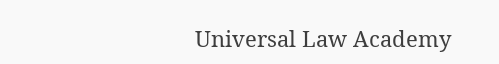Universal Law Academy